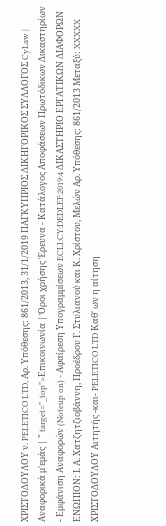ΧΡΙΣΤΟΔΟΥΛΟΥ ν. PELETICO LTD, Αρ. Υπόθεσης: 861/2013, 31/1/2019 ΠΑΓΚΥΠΡΙΟΣ ΔΙΚΗΓΟΡΙΚΟΣ ΣΥΛΛΟΓΟΣ CyLaw | Αναφορικά μ'εμάς | " target="_top">Επικοινωνία | Όροι χρήσης Έρευνα - Κατάλογος Αποφάσεων Πρωτόδικων Δικαστηρίων - Εμφάνιση Αναφορών (Noteup on) - Αφαίρεση Υπογραμμίσεων ECLI:CY:DEDLEF:2019:4 ΔΙΚΑΣΤΗΡΙΟ ΕΡΓΑΤΙΚΩΝ ΔΙΑΦΟΡΩΝ ΕΝΩΠΙΟΝ: Ι. Α. Χατζητζιοβάννη, Προέδρου Γ. Στυλιανού και Κ. Χρίστου, Μελών Αρ. Υπόθεσης: 861/2013 Μεταξύ: XXXXX ΧΡΙΣΤΟΔΟΥΛΟΥ Αιτητής -και- PELETICO LTD Καθ' ων η αίτηση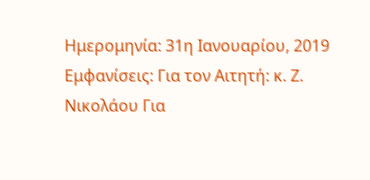Ημερομηνία: 31η Ιανουαρίου, 2019 Εμφανίσεις: Για τον Αιτητή: κ. Ζ. Νικολάου Για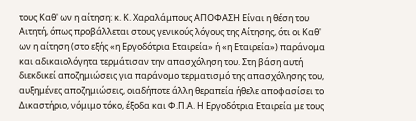τους Καθ' ων η αίτηση: κ. Κ. Χαραλάμπους ΑΠΟΦΑΣΗ Είναι η θέση του Αιτητή, όπως προβάλλεται στους γενικούς λόγους της Αίτησης, ότι οι Καθ' ων η αίτηση (στο εξής «η Εργοδότρια Εταιρεία» ή «η Εταιρεία») παράνομα και αδικαιολόγητα τερμάτισαν την απασχόληση του. Στη βάση αυτή διεκδικεί αποζημιώσεις για παράνομο τερματισμό της απασχόλησης του, αυξημένες αποζημιώσεις, οιαδήποτε άλλη θεραπεία ήθελε αποφασίσει το Δικαστήριο, νόμιμο τόκο, έξοδα και Φ.Π.Α. Η Εργοδότρια Εταιρεία με τους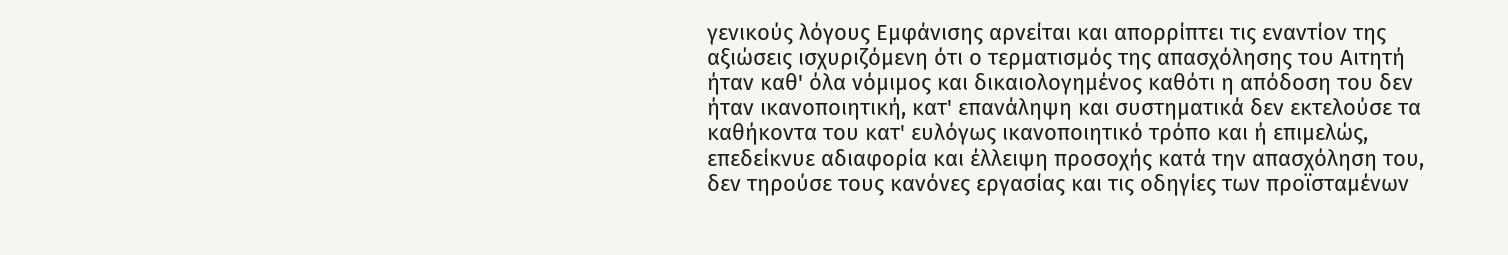γενικούς λόγους Εμφάνισης αρνείται και απορρίπτει τις εναντίον της αξιώσεις ισχυριζόμενη ότι ο τερματισμός της απασχόλησης του Αιτητή ήταν καθ' όλα νόμιμος και δικαιολογημένος καθότι η απόδοση του δεν ήταν ικανοποιητική, κατ' επανάληψη και συστηματικά δεν εκτελούσε τα καθήκοντα του κατ' ευλόγως ικανοποιητικό τρόπο και ή επιμελώς, επεδείκνυε αδιαφορία και έλλειψη προσοχής κατά την απασχόληση του, δεν τηρούσε τους κανόνες εργασίας και τις οδηγίες των προϊσταμένων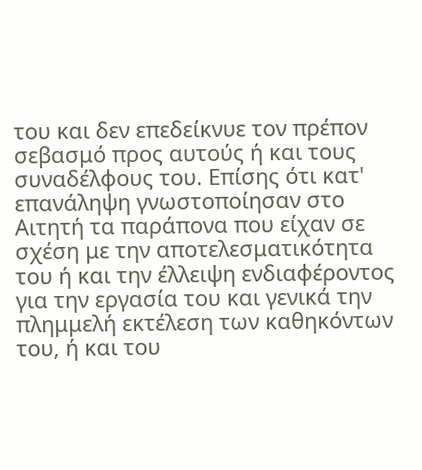του και δεν επεδείκνυε τον πρέπον σεβασμό προς αυτούς ή και τους συναδέλφους του. Επίσης ότι κατ' επανάληψη γνωστοποίησαν στο Αιτητή τα παράπονα που είχαν σε σχέση με την αποτελεσματικότητα του ή και την έλλειψη ενδιαφέροντος για την εργασία του και γενικά την πλημμελή εκτέλεση των καθηκόντων του, ή και του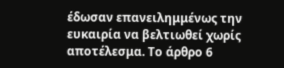έδωσαν επανειλημμένως την ευκαιρία να βελτιωθεί χωρίς αποτέλεσμα. Το άρθρο 6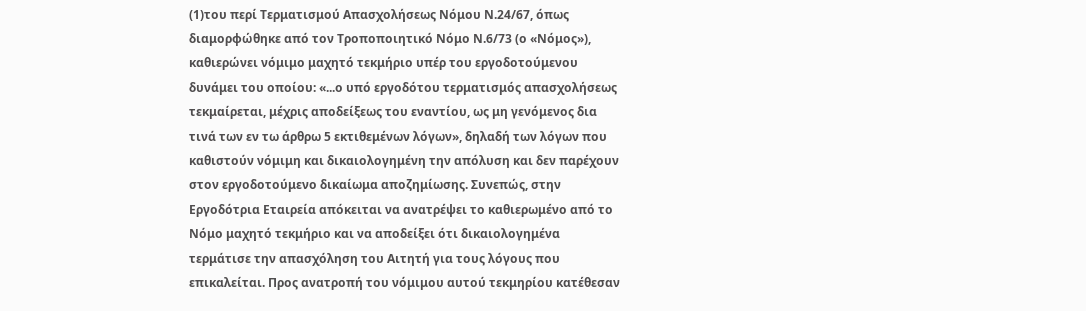(1)του περί Τερματισμού Απασχολήσεως Νόμου Ν.24/67, όπως διαμορφώθηκε από τον Τροποποιητικό Νόμο Ν.6/73 (ο «Νόμος»), καθιερώνει νόμιμο μαχητό τεκμήριο υπέρ του εργοδοτούμενου δυνάμει του οποίου: «...ο υπό εργοδότου τερματισμός απασχολήσεως τεκμαίρεται, μέχρις αποδείξεως του εναντίου, ως μη γενόμενος δια τινά των εν τω άρθρω 5 εκτιθεμένων λόγων», δηλαδή των λόγων που καθιστούν νόμιμη και δικαιολογημένη την απόλυση και δεν παρέχουν στον εργοδοτούμενο δικαίωμα αποζημίωσης. Συνεπώς, στην Εργοδότρια Εταιρεία απόκειται να ανατρέψει το καθιερωμένο από το Νόμο μαχητό τεκμήριο και να αποδείξει ότι δικαιολογημένα τερμάτισε την απασχόληση του Αιτητή για τους λόγους που επικαλείται. Προς ανατροπή του νόμιμου αυτού τεκμηρίου κατέθεσαν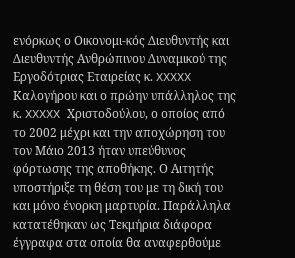ενόρκως ο Οικονομι-κός Διευθυντής και Διευθυντής Ανθρώπινου Δυναμικού της Εργοδότριας Εταιρείας κ. XXXXX Καλογήρου και ο πρώην υπάλληλος της κ. XXXXX Χριστοδούλου, ο οποίος από το 2002 μέχρι και την αποχώρηση του τον Μάιο 2013 ήταν υπεύθυνος φόρτωσης της αποθήκης. Ο Αιτητής υποστήριξε τη θέση του με τη δική του και μόνο ένορκη μαρτυρία. Παράλληλα κατατέθηκαν ως Τεκμήρια διάφορα έγγραφα στα οποία θα αναφερθούμε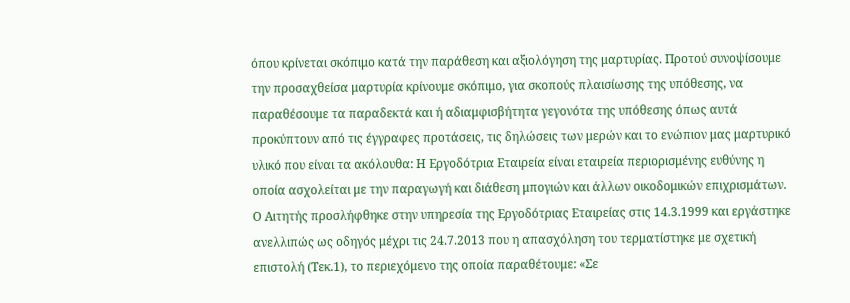όπου κρίνεται σκόπιμο κατά την παράθεση και αξιολόγηση της μαρτυρίας. Προτού συνοψίσουμε την προσαχθείσα μαρτυρία κρίνουμε σκόπιμο, για σκοπούς πλαισίωσης της υπόθεσης, να παραθέσουμε τα παραδεκτά και ή αδιαμφισβήτητα γεγονότα της υπόθεσης όπως αυτά προκύπτουν από τις έγγραφες προτάσεις, τις δηλώσεις των μερών και το ενώπιον μας μαρτυρικό υλικό που είναι τα ακόλουθα: Η Εργοδότρια Εταιρεία είναι εταιρεία περιορισμένης ευθύνης η οποία ασχολείται με την παραγωγή και διάθεση μπογιών και άλλων οικοδομικών επιχρισμάτων. Ο Αιτητής προσλήφθηκε στην υπηρεσία της Εργοδότριας Εταιρείας στις 14.3.1999 και εργάστηκε ανελλιπώς ως οδηγός μέχρι τις 24.7.2013 που η απασχόληση του τερματίστηκε με σχετική επιστολή (Τεκ.1), το περιεχόμενο της οποία παραθέτουμε: «Σε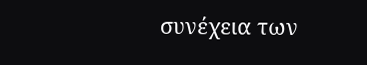συνέχεια των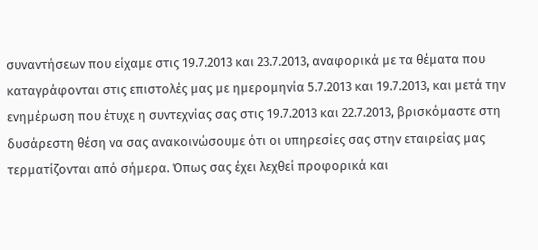συναντήσεων που είχαμε στις 19.7.2013 και 23.7.2013, αναφορικά με τα θέματα που καταγράφονται στις επιστολές μας με ημερομηνία 5.7.2013 και 19.7.2013, και μετά την ενημέρωση που έτυχε η συντεχνίας σας στις 19.7.2013 και 22.7.2013, βρισκόμαστε στη δυσάρεστη θέση να σας ανακοινώσουμε ότι οι υπηρεσίες σας στην εταιρείας μας τερματίζονται από σήμερα. Όπως σας έχει λεχθεί προφορικά και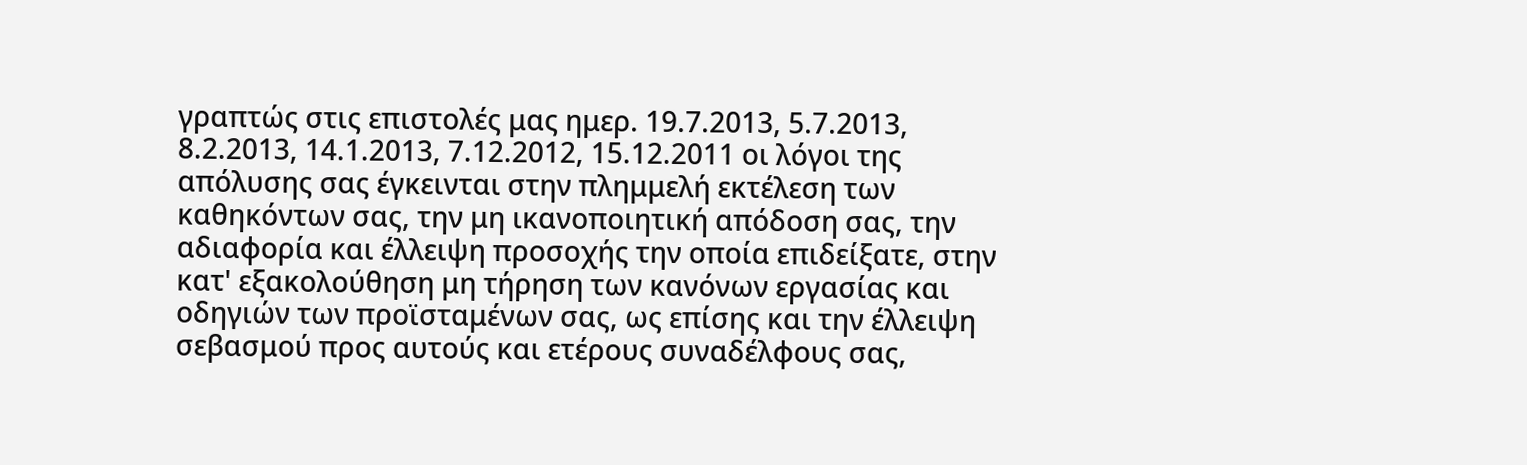γραπτώς στις επιστολές μας ημερ. 19.7.2013, 5.7.2013, 8.2.2013, 14.1.2013, 7.12.2012, 15.12.2011 οι λόγοι της απόλυσης σας έγκεινται στην πλημμελή εκτέλεση των καθηκόντων σας, την μη ικανοποιητική απόδοση σας, την αδιαφορία και έλλειψη προσοχής την οποία επιδείξατε, στην κατ' εξακολούθηση μη τήρηση των κανόνων εργασίας και οδηγιών των προϊσταμένων σας, ως επίσης και την έλλειψη σεβασμού προς αυτούς και ετέρους συναδέλφους σας,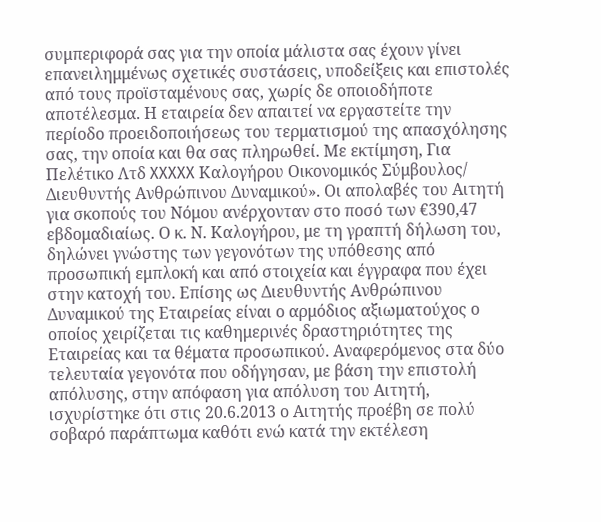συμπεριφορά σας για την οποία μάλιστα σας έχουν γίνει επανειλημμένως σχετικές συστάσεις, υποδείξεις και επιστολές από τους προϊσταμένους σας, χωρίς δε οποιοδήποτε αποτέλεσμα. Η εταιρεία δεν απαιτεί να εργαστείτε την περίοδο προειδοποιήσεως του τερματισμού της απασχόλησης σας, την οποία και θα σας πληρωθεί. Με εκτίμηση, Για Πελέτικο Λτδ XXXXX Καλογήρου Οικονομικός Σύμβουλος/ Διευθυντής Ανθρώπινου Δυναμικού». Οι απολαβές του Αιτητή για σκοπούς του Νόμου ανέρχονταν στο ποσό των €390,47 εβδομαδιαίως. Ο κ. Ν. Καλογήρου, με τη γραπτή δήλωση του, δηλώνει γνώστης των γεγονότων της υπόθεσης από προσωπική εμπλοκή και από στοιχεία και έγγραφα που έχει στην κατοχή του. Επίσης ως Διευθυντής Ανθρώπινου Δυναμικού της Εταιρείας είναι ο αρμόδιος αξιωματούχος ο οποίος χειρίζεται τις καθημερινές δραστηριότητες της Εταιρείας και τα θέματα προσωπικού. Αναφερόμενος στα δύο τελευταία γεγονότα που οδήγησαν, με βάση την επιστολή απόλυσης, στην απόφαση για απόλυση του Αιτητή, ισχυρίστηκε ότι στις 20.6.2013 ο Αιτητής προέβη σε πολύ σοβαρό παράπτωμα καθότι ενώ κατά την εκτέλεση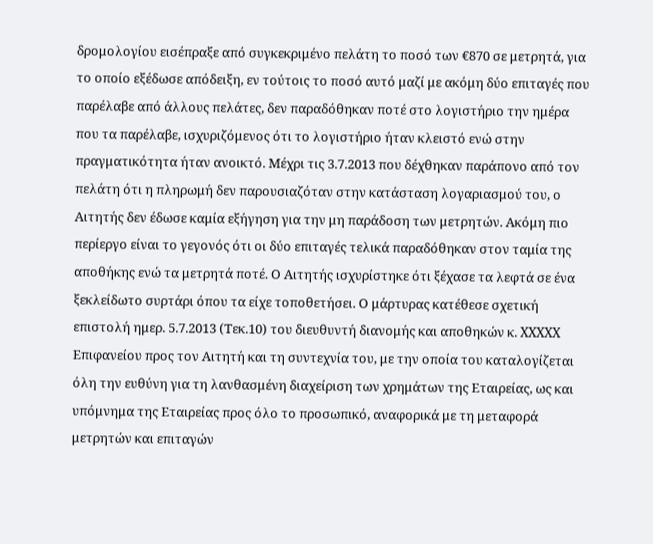δρομολογίου εισέπραξε από συγκεκριμένο πελάτη το ποσό των €870 σε μετρητά, για το οποίο εξέδωσε απόδειξη, εν τούτοις το ποσό αυτό μαζί με ακόμη δύο επιταγές που παρέλαβε από άλλους πελάτες, δεν παραδόθηκαν ποτέ στο λογιστήριο την ημέρα που τα παρέλαβε, ισχυριζόμενος ότι το λογιστήριο ήταν κλειστό ενώ στην πραγματικότητα ήταν ανοικτό. Μέχρι τις 3.7.2013 που δέχθηκαν παράπονο από τον πελάτη ότι η πληρωμή δεν παρουσιαζόταν στην κατάσταση λογαριασμού του, ο Αιτητής δεν έδωσε καμία εξήγηση για την μη παράδοση των μετρητών. Ακόμη πιο περίεργο είναι το γεγονός ότι οι δύο επιταγές τελικά παραδόθηκαν στον ταμία της αποθήκης ενώ τα μετρητά ποτέ. Ο Αιτητής ισχυρίστηκε ότι ξέχασε τα λεφτά σε ένα ξεκλείδωτο συρτάρι όπου τα είχε τοποθετήσει. Ο μάρτυρας κατέθεσε σχετική επιστολή ημερ. 5.7.2013 (Τεκ.10) του διευθυντή διανομής και αποθηκών κ. XXXXX Επιφανείου προς τον Αιτητή και τη συντεχνία του, με την οποία του καταλογίζεται όλη την ευθύνη για τη λανθασμένη διαχείριση των χρημάτων της Εταιρείας, ως και υπόμνημα της Εταιρείας προς όλο το προσωπικό, αναφορικά με τη μεταφορά μετρητών και επιταγών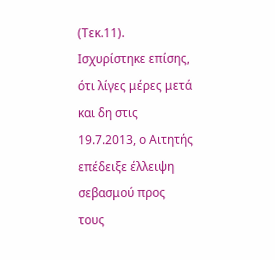(Τεκ.11). Ισχυρίστηκε επίσης, ότι λίγες μέρες μετά και δη στις 19.7.2013, ο Αιτητής επέδειξε έλλειψη σεβασμού προς τους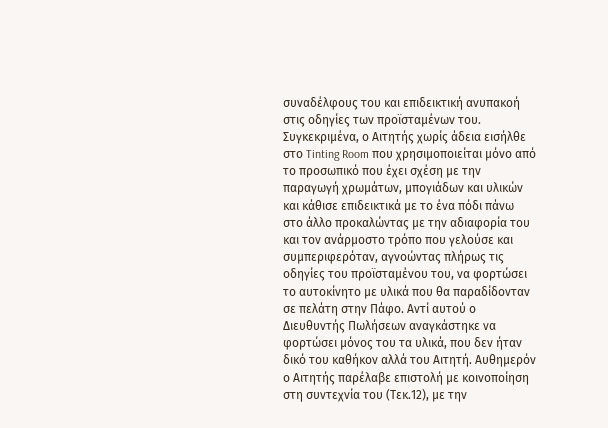συναδέλφους του και επιδεικτική ανυπακοή στις οδηγίες των προϊσταμένων του. Συγκεκριμένα, ο Αιτητής χωρίς άδεια εισήλθε στο Tinting Room που χρησιμοποιείται μόνο από το προσωπικό που έχει σχέση με την παραγωγή χρωμάτων, μπογιάδων και υλικών και κάθισε επιδεικτικά με το ένα πόδι πάνω στο άλλο προκαλώντας με την αδιαφορία του και τον ανάρμοστο τρόπο που γελούσε και συμπεριφερόταν, αγνοώντας πλήρως τις οδηγίες του προϊσταμένου του, να φορτώσει το αυτοκίνητο με υλικά που θα παραδίδονταν σε πελάτη στην Πάφο. Αντί αυτού ο Διευθυντής Πωλήσεων αναγκάστηκε να φορτώσει μόνος του τα υλικά, που δεν ήταν δικό του καθήκον αλλά του Αιτητή. Αυθημερόν ο Αιτητής παρέλαβε επιστολή με κοινοποίηση στη συντεχνία του (Τεκ.12), με την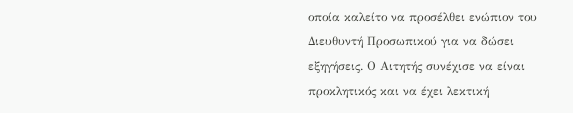οποία καλείτο να προσέλθει ενώπιον του Διευθυντή Προσωπικού για να δώσει εξηγήσεις. Ο Αιτητής συνέχισε να είναι προκλητικός και να έχει λεκτική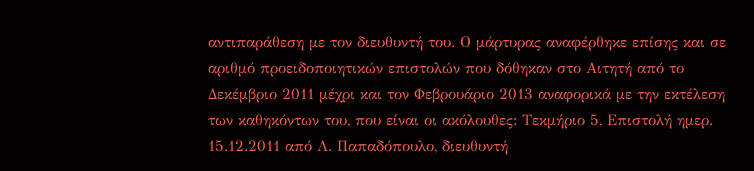αντιπαράθεση με τον διευθυντή του. Ο μάρτυρας αναφέρθηκε επίσης και σε αριθμό προειδοποιητικών επιστολών που δόθηκαν στο Αιτητή από το Δεκέμβριο 2011 μέχρι και τον Φεβρουάριο 2013 αναφορικά με την εκτέλεση των καθηκόντων του, που είναι οι ακόλουθες: Τεκμήριο 5, Επιστολή ημερ. 15.12.2011 από Λ. Παπαδόπουλο, διευθυντή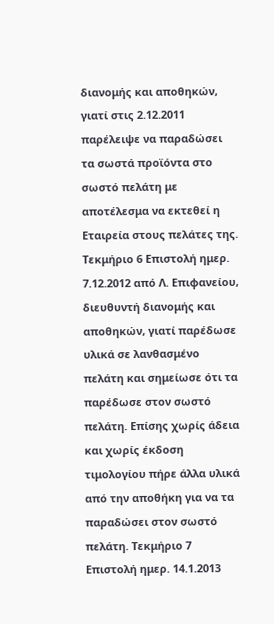διανομής και αποθηκών, γιατί στις 2.12.2011 παρέλειψε να παραδώσει τα σωστά προϊόντα στο σωστό πελάτη με αποτέλεσμα να εκτεθεί η Εταιρεία στους πελάτες της. Τεκμήριο 6 Επιστολή ημερ. 7.12.2012 από Λ. Επιφανείου, διευθυντή διανομής και αποθηκών, γιατί παρέδωσε υλικά σε λανθασμένο πελάτη και σημείωσε ότι τα παρέδωσε στον σωστό πελάτη. Επίσης χωρίς άδεια και χωρίς έκδοση τιμολογίου πήρε άλλα υλικά από την αποθήκη για να τα παραδώσει στον σωστό πελάτη. Τεκμήριο 7 Επιστολή ημερ. 14.1.2013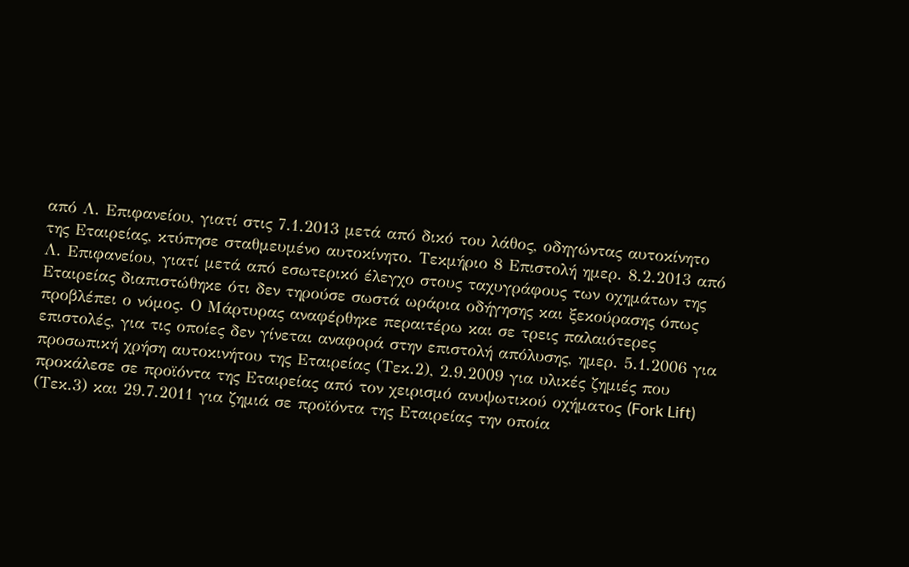από Λ. Επιφανείου, γιατί στις 7.1.2013 μετά από δικό του λάθος, οδηγώντας αυτοκίνητο της Εταιρείας, κτύπησε σταθμευμένο αυτοκίνητο. Τεκμήριο 8 Επιστολή ημερ. 8.2.2013 από Λ. Επιφανείου, γιατί μετά από εσωτερικό έλεγχο στους ταχυγράφους των οχημάτων της Εταιρείας διαπιστώθηκε ότι δεν τηρούσε σωστά ωράρια οδήγησης και ξεκούρασης όπως προβλέπει ο νόμος. Ο Μάρτυρας αναφέρθηκε περαιτέρω και σε τρεις παλαιότερες επιστολές, για τις οποίες δεν γίνεται αναφορά στην επιστολή απόλυσης, ημερ. 5.1.2006 για προσωπική χρήση αυτοκινήτου της Εταιρείας (Τεκ.2), 2.9.2009 για υλικές ζημιές που προκάλεσε σε προϊόντα της Εταιρείας από τον χειρισμό ανυψωτικού οχήματος (Fork Lift) (Τεκ.3) και 29.7.2011 για ζημιά σε προϊόντα της Εταιρείας την οποία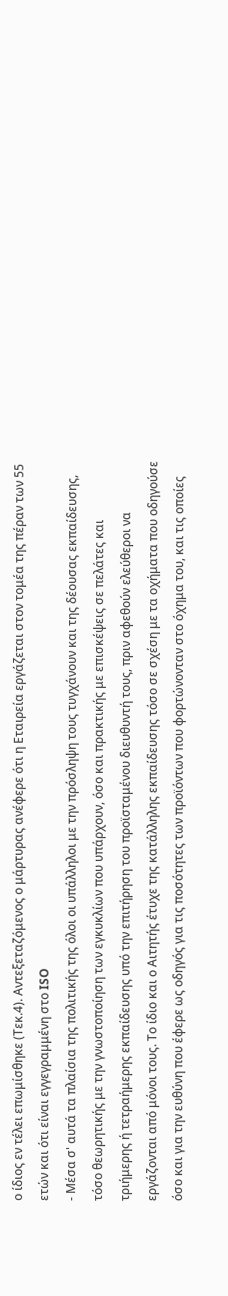ο ίδιος εν τέλει επωμίσθηκε (Τεκ.4). Αντεξεταζόμενος ο μάρτυρας ανέφερε ότι η Εταιρεία εργάζεται στον τομέα της πέραν των 55 ετών και ότι είναι εγγεγραμμένη στο ISO
- Μέσα σ' αυτά τα πλαίσια της πολιτικής της όλοι οι υπάλληλοι με την πρόσληψη τους τυγχάνουν και της δέουσας εκπαίδευσης, τόσο θεωρητικής με την γνωστοποίηση των εγκυκλίων που υπάρχουν, όσο και πρακτικής με επισκέψεις σε πελάτες και τριήμερης ή τετραήμερης εκπαίδευσης υπό την επιτήρηση του προϊσταμένου διευθυντή τους, πριν αφεθούν ελεύθεροι να εργάζονται από μόνοι τους. Το ίδιο και ο Αιτητής έτυχε της κατάλληλης εκπαίδευσης τόσο σε σχέση με τα οχήματα που οδηγούσε όσο και για την ευθύνη που έφερε ως οδηγός για τις ποσότητες των προϊόντων που φορτώνονταν στο όχημα του, και τις οποίες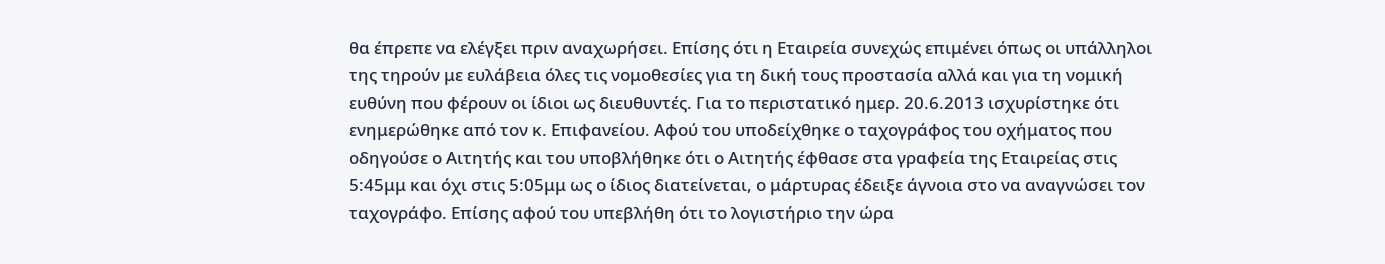θα έπρεπε να ελέγξει πριν αναχωρήσει. Επίσης ότι η Εταιρεία συνεχώς επιμένει όπως οι υπάλληλοι της τηρούν με ευλάβεια όλες τις νομοθεσίες για τη δική τους προστασία αλλά και για τη νομική ευθύνη που φέρουν οι ίδιοι ως διευθυντές. Για το περιστατικό ημερ. 20.6.2013 ισχυρίστηκε ότι ενημερώθηκε από τον κ. Επιφανείου. Αφού του υποδείχθηκε ο ταχογράφος του οχήματος που οδηγούσε ο Αιτητής και του υποβλήθηκε ότι ο Αιτητής έφθασε στα γραφεία της Εταιρείας στις 5:45μμ και όχι στις 5:05μμ ως ο ίδιος διατείνεται, ο μάρτυρας έδειξε άγνοια στο να αναγνώσει τον ταχογράφο. Επίσης αφού του υπεβλήθη ότι το λογιστήριο την ώρα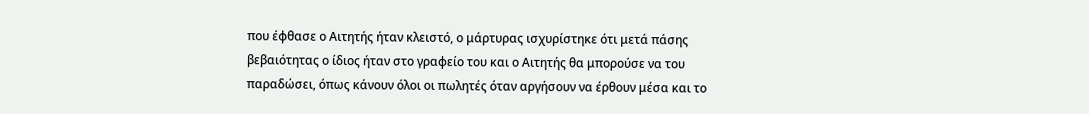που έφθασε ο Αιτητής ήταν κλειστό, ο μάρτυρας ισχυρίστηκε ότι μετά πάσης βεβαιότητας ο ίδιος ήταν στο γραφείο του και ο Αιτητής θα μπορούσε να του παραδώσει, όπως κάνουν όλοι οι πωλητές όταν αργήσουν να έρθουν μέσα και το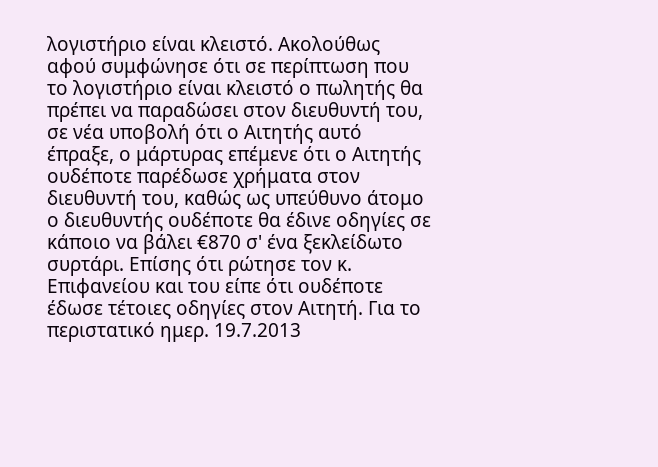λογιστήριο είναι κλειστό. Ακολούθως αφού συμφώνησε ότι σε περίπτωση που το λογιστήριο είναι κλειστό ο πωλητής θα πρέπει να παραδώσει στον διευθυντή του, σε νέα υποβολή ότι ο Αιτητής αυτό έπραξε, ο μάρτυρας επέμενε ότι ο Αιτητής ουδέποτε παρέδωσε χρήματα στον διευθυντή του, καθώς ως υπεύθυνο άτομο ο διευθυντής ουδέποτε θα έδινε οδηγίες σε κάποιο να βάλει €870 σ' ένα ξεκλείδωτο συρτάρι. Επίσης ότι ρώτησε τον κ. Επιφανείου και του είπε ότι ουδέποτε έδωσε τέτοιες οδηγίες στον Αιτητή. Για το περιστατικό ημερ. 19.7.2013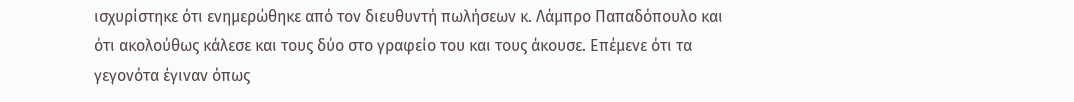ισχυρίστηκε ότι ενημερώθηκε από τον διευθυντή πωλήσεων κ. Λάμπρο Παπαδόπουλο και ότι ακολούθως κάλεσε και τους δύο στο γραφείο του και τους άκουσε. Επέμενε ότι τα γεγονότα έγιναν όπως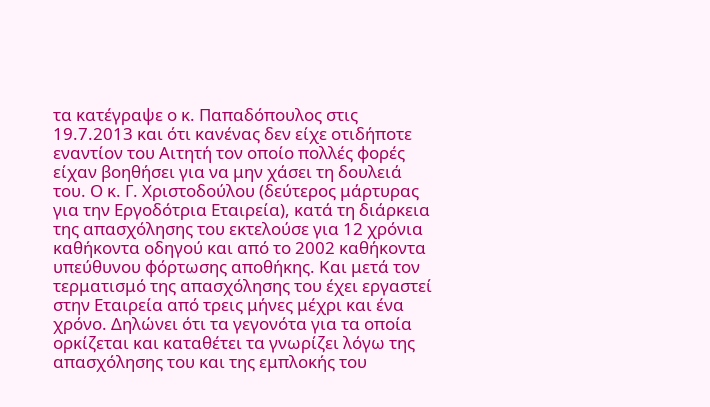τα κατέγραψε ο κ. Παπαδόπουλος στις 19.7.2013 και ότι κανένας δεν είχε οτιδήποτε εναντίον του Αιτητή τον οποίο πολλές φορές είχαν βοηθήσει για να μην χάσει τη δουλειά του. Ο κ. Γ. Χριστοδούλου (δεύτερος μάρτυρας για την Εργοδότρια Εταιρεία), κατά τη διάρκεια της απασχόλησης του εκτελούσε για 12 χρόνια καθήκοντα οδηγού και από το 2002 καθήκοντα υπεύθυνου φόρτωσης αποθήκης. Και μετά τον τερματισμό της απασχόλησης του έχει εργαστεί στην Εταιρεία από τρεις μήνες μέχρι και ένα χρόνο. Δηλώνει ότι τα γεγονότα για τα οποία ορκίζεται και καταθέτει τα γνωρίζει λόγω της απασχόλησης του και της εμπλοκής του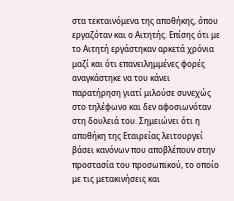στα τεκταινόμενα της αποθήκης, όπου εργαζόταν και ο Αιτητής. Επίσης ότι με το Αιτητή εργάστηκαν αρκετά χρόνια μαζί και ότι επανειλημμένες φορές αναγκάστηκε να του κάνει παρατήρηση γιατί μιλούσε συνεχώς στο τηλέφωνο και δεν αφοσιωνόταν στη δουλειά του. Σημειώνει ότι η αποθήκη της Εταιρείας λειτουργεί βάσει κανόνων που αποβλέπουν στην προστασία του προσωπικού, το οποίο με τις μετακινήσεις και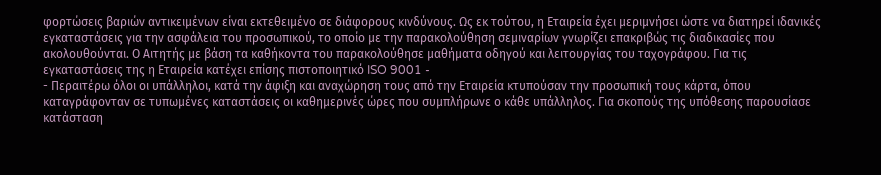φορτώσεις βαριών αντικειμένων είναι εκτεθειμένο σε διάφορους κινδύνους. Ως εκ τούτου, η Εταιρεία έχει μεριμνήσει ώστε να διατηρεί ιδανικές εγκαταστάσεις για την ασφάλεια του προσωπικού, το οποίο με την παρακολούθηση σεμιναρίων γνωρίζει επακριβώς τις διαδικασίες που ακολουθούνται. Ο Αιτητής με βάση τα καθήκοντα του παρακολούθησε μαθήματα οδηγού και λειτουργίας του ταχογράφου. Για τις εγκαταστάσεις της η Εταιρεία κατέχει επίσης πιστοποιητικό ISO 9001 -
- Περαιτέρω όλοι οι υπάλληλοι, κατά την άφιξη και αναχώρηση τους από την Εταιρεία κτυπούσαν την προσωπική τους κάρτα, όπου καταγράφονταν σε τυπωμένες καταστάσεις οι καθημερινές ώρες που συμπλήρωνε ο κάθε υπάλληλος. Για σκοπούς της υπόθεσης παρουσίασε κατάσταση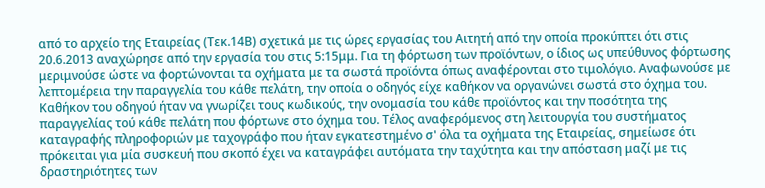από το αρχείο της Εταιρείας (Τεκ.14Β) σχετικά με τις ώρες εργασίας του Αιτητή από την οποία προκύπτει ότι στις 20.6.2013 αναχώρησε από την εργασία του στις 5:15μμ. Για τη φόρτωση των προϊόντων, ο ίδιος ως υπεύθυνος φόρτωσης μεριμνούσε ώστε να φορτώνονται τα οχήματα με τα σωστά προϊόντα όπως αναφέρονται στο τιμολόγιο. Αναφωνούσε με λεπτομέρεια την παραγγελία του κάθε πελάτη, την οποία ο οδηγός είχε καθήκον να οργανώνει σωστά στο όχημα του. Καθήκον του οδηγού ήταν να γνωρίζει τους κωδικούς, την ονομασία του κάθε προϊόντος και την ποσότητα της παραγγελίας τού κάθε πελάτη που φόρτωνε στο όχημα του. Τέλος αναφερόμενος στη λειτουργία του συστήματος καταγραφής πληροφοριών με ταχογράφο που ήταν εγκατεστημένο σ' όλα τα οχήματα της Εταιρείας, σημείωσε ότι πρόκειται για μία συσκευή που σκοπό έχει να καταγράφει αυτόματα την ταχύτητα και την απόσταση μαζί με τις δραστηριότητες των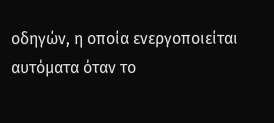οδηγών, η οποία ενεργοποιείται αυτόματα όταν το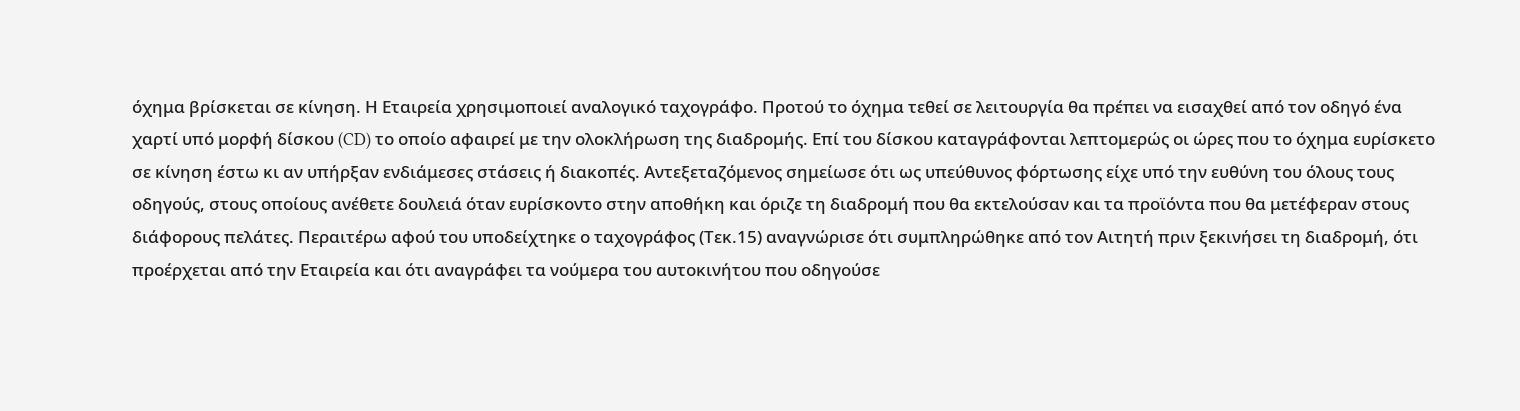όχημα βρίσκεται σε κίνηση. Η Εταιρεία χρησιμοποιεί αναλογικό ταχογράφο. Προτού το όχημα τεθεί σε λειτουργία θα πρέπει να εισαχθεί από τον οδηγό ένα χαρτί υπό μορφή δίσκου (CD) το οποίο αφαιρεί με την ολοκλήρωση της διαδρομής. Επί του δίσκου καταγράφονται λεπτομερώς οι ώρες που το όχημα ευρίσκετο σε κίνηση έστω κι αν υπήρξαν ενδιάμεσες στάσεις ή διακοπές. Αντεξεταζόμενος σημείωσε ότι ως υπεύθυνος φόρτωσης είχε υπό την ευθύνη του όλους τους οδηγούς, στους οποίους ανέθετε δουλειά όταν ευρίσκοντο στην αποθήκη και όριζε τη διαδρομή που θα εκτελούσαν και τα προϊόντα που θα μετέφεραν στους διάφορους πελάτες. Περαιτέρω αφού του υποδείχτηκε ο ταχογράφος (Τεκ.15) αναγνώρισε ότι συμπληρώθηκε από τον Αιτητή πριν ξεκινήσει τη διαδρομή, ότι προέρχεται από την Εταιρεία και ότι αναγράφει τα νούμερα του αυτοκινήτου που οδηγούσε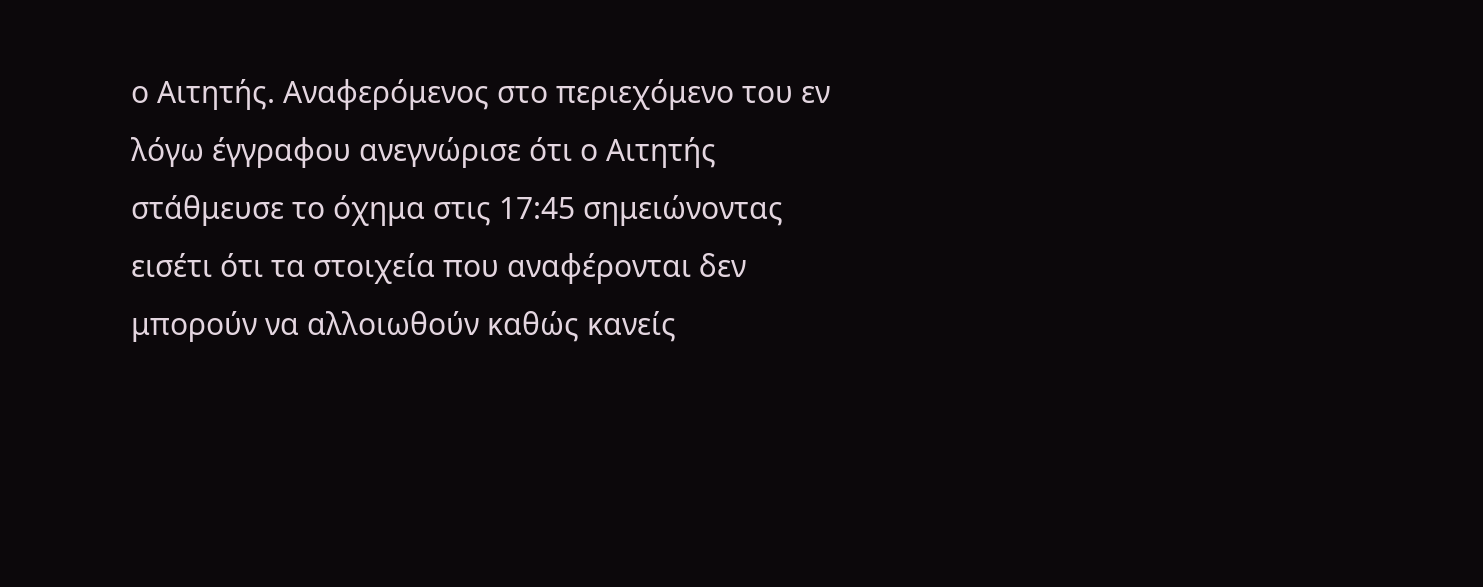ο Αιτητής. Αναφερόμενος στο περιεχόμενο του εν λόγω έγγραφου ανεγνώρισε ότι ο Αιτητής στάθμευσε το όχημα στις 17:45 σημειώνοντας εισέτι ότι τα στοιχεία που αναφέρονται δεν μπορούν να αλλοιωθούν καθώς κανείς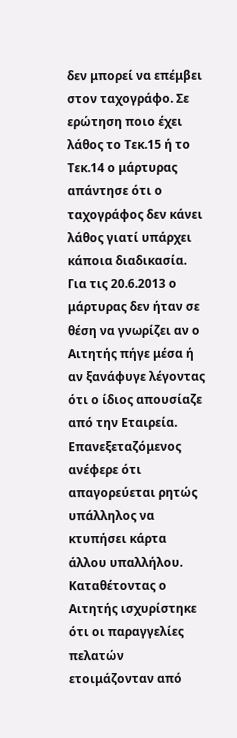δεν μπορεί να επέμβει στον ταχογράφο. Σε ερώτηση ποιο έχει λάθος το Τεκ.15 ή το Τεκ.14 ο μάρτυρας απάντησε ότι ο ταχογράφος δεν κάνει λάθος γιατί υπάρχει κάποια διαδικασία. Για τις 20.6.2013 ο μάρτυρας δεν ήταν σε θέση να γνωρίζει αν ο Αιτητής πήγε μέσα ή αν ξανάφυγε λέγοντας ότι ο ίδιος απουσίαζε από την Εταιρεία. Επανεξεταζόμενος ανέφερε ότι απαγορεύεται ρητώς υπάλληλος να κτυπήσει κάρτα άλλου υπαλλήλου. Καταθέτοντας ο Αιτητής ισχυρίστηκε ότι οι παραγγελίες πελατών ετοιμάζονταν από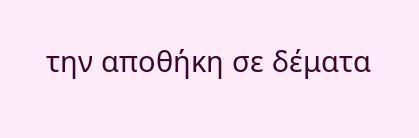την αποθήκη σε δέματα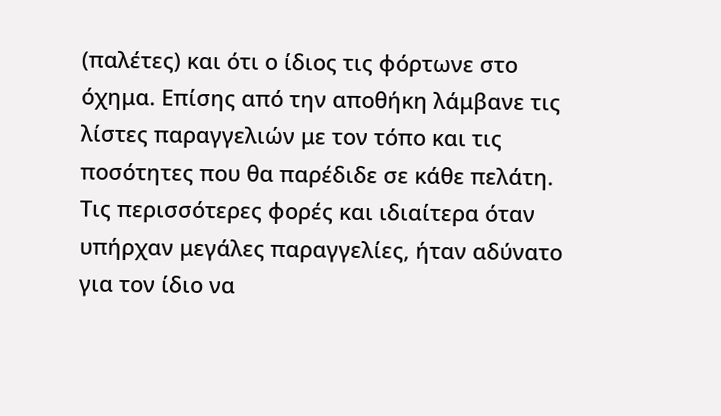(παλέτες) και ότι ο ίδιος τις φόρτωνε στο όχημα. Επίσης από την αποθήκη λάμβανε τις λίστες παραγγελιών με τον τόπο και τις ποσότητες που θα παρέδιδε σε κάθε πελάτη. Τις περισσότερες φορές και ιδιαίτερα όταν υπήρχαν μεγάλες παραγγελίες, ήταν αδύνατο για τον ίδιο να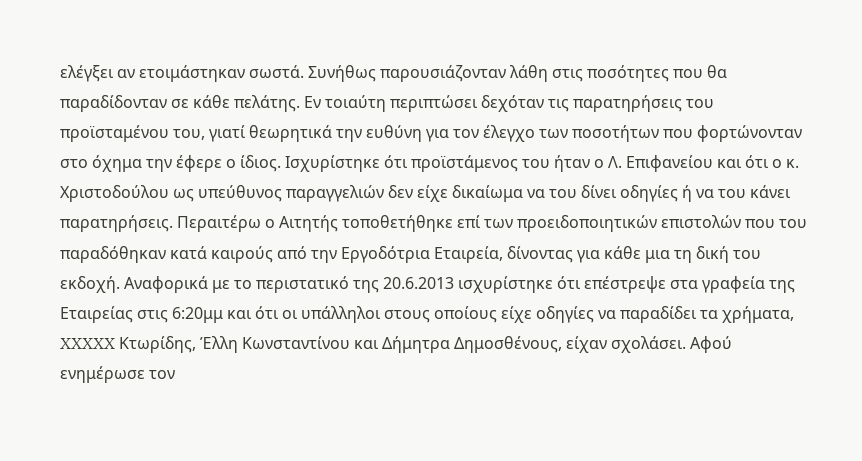ελέγξει αν ετοιμάστηκαν σωστά. Συνήθως παρουσιάζονταν λάθη στις ποσότητες που θα παραδίδονταν σε κάθε πελάτης. Εν τοιαύτη περιπτώσει δεχόταν τις παρατηρήσεις του προϊσταμένου του, γιατί θεωρητικά την ευθύνη για τον έλεγχο των ποσοτήτων που φορτώνονταν στο όχημα την έφερε ο ίδιος. Ισχυρίστηκε ότι προϊστάμενος του ήταν ο Λ. Επιφανείου και ότι ο κ. Χριστοδούλου ως υπεύθυνος παραγγελιών δεν είχε δικαίωμα να του δίνει οδηγίες ή να του κάνει παρατηρήσεις. Περαιτέρω ο Αιτητής τοποθετήθηκε επί των προειδοποιητικών επιστολών που του παραδόθηκαν κατά καιρούς από την Εργοδότρια Εταιρεία, δίνοντας για κάθε μια τη δική του εκδοχή. Αναφορικά με το περιστατικό της 20.6.2013 ισχυρίστηκε ότι επέστρεψε στα γραφεία της Εταιρείας στις 6:20μμ και ότι οι υπάλληλοι στους οποίους είχε οδηγίες να παραδίδει τα χρήματα, XXXXX Κτωρίδης, Έλλη Κωνσταντίνου και Δήμητρα Δημοσθένους, είχαν σχολάσει. Αφού ενημέρωσε τον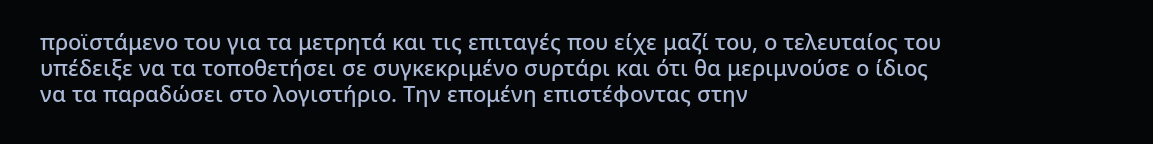προϊστάμενο του για τα μετρητά και τις επιταγές που είχε μαζί του, ο τελευταίος του υπέδειξε να τα τοποθετήσει σε συγκεκριμένο συρτάρι και ότι θα μεριμνούσε ο ίδιος να τα παραδώσει στο λογιστήριο. Την επομένη επιστέφοντας στην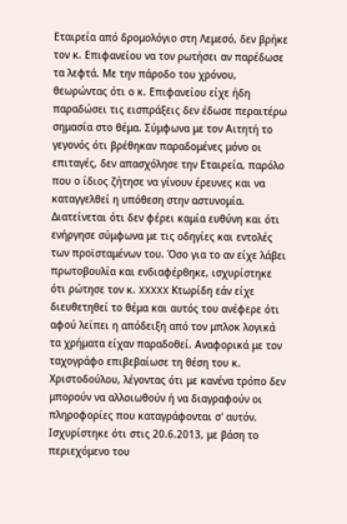Εταιρεία από δρομολόγιο στη Λεμεσό, δεν βρήκε τον κ. Επιφανείου να τον ρωτήσει αν παρέδωσε τα λεφτά. Με την πάροδο του χρόνου, θεωρώντας ότι ο κ. Επιφανείου είχε ήδη παραδώσει τις εισπράξεις δεν έδωσε περαιτέρω σημασία στο θέμα. Σύμφωνα με τον Αιτητή το γεγονός ότι βρέθηκαν παραδομένες μόνο οι επιταγές, δεν απασχόλησε την Εταιρεία, παρόλο που ο ίδιος ζήτησε να γίνουν έρευνες και να καταγγελθεί η υπόθεση στην αστυνομία. Διατείνεται ότι δεν φέρει καμία ευθύνη και ότι ενήργησε σύμφωνα με τις οδηγίες και εντολές των προϊσταμένων του. Όσο για το αν είχε λάβει πρωτοβουλία και ενδιαφέρθηκε, ισχυρίστηκε ότι ρώτησε τον κ. XXXXX Κτωρίδη εάν είχε διευθετηθεί το θέμα και αυτός του ανέφερε ότι αφού λείπει η απόδειξη από τον μπλοκ λογικά τα χρήματα είχαν παραδοθεί. Αναφορικά με τον ταχογράφο επιβεβαίωσε τη θέση του κ. Χριστοδούλου, λέγοντας ότι με κανένα τρόπο δεν μπορούν να αλλοιωθούν ή να διαγραφούν οι πληροφορίες που καταγράφονται σ' αυτόν. Ισχυρίστηκε ότι στις 20.6.2013, με βάση το περιεχόμενο του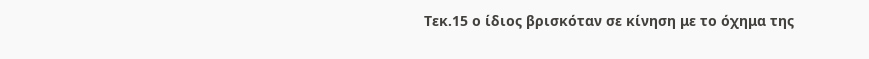Τεκ.15 ο ίδιος βρισκόταν σε κίνηση με το όχημα της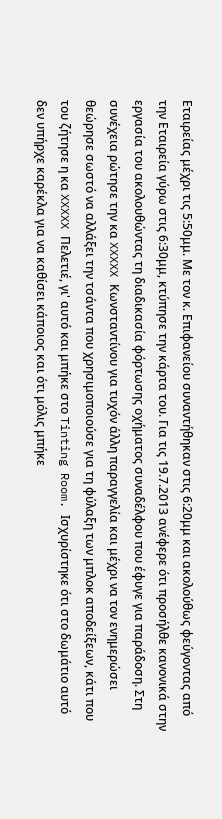Εταιρείας μέχρι τις 5:50μμ. Με τον κ. Επιφανείου συναντήθηκαν στις 6:20μμ και ακολούθως φεύγοντας από την Εταιρεία γύρω στις 6:30μμ, κτύπησε την κάρτα του. Για τις 19.7.2013 ανέφερε ότι προσήλθε κανονικά στην εργασία του ακολουθώντας τη διαδικασία φόρτωσης οχήματος συναδέλφου που έφυγε για παράδοση. Στη συνέχεια ρώτησε την κα XXXXX Κωνσταντίνου για τυχόν άλλη παραγγελία και μέχρι να τον ενημερώσει θεώρησε σωστό να αλλάξει την τσάντα που χρησιμοποιούσε για τη φύλαξη των μπλοκ αποδείξεων, κάτι που του ζήτησε η κα XXXXX Πελετιέ, γι' αυτό και μπήκε στο Tinting Room. Ισχυρίστηκε ότι στο δωμάτιο αυτό δεν υπήρχε καρέκλα για να καθίσει κάποιος και ότι μόλις μπήκε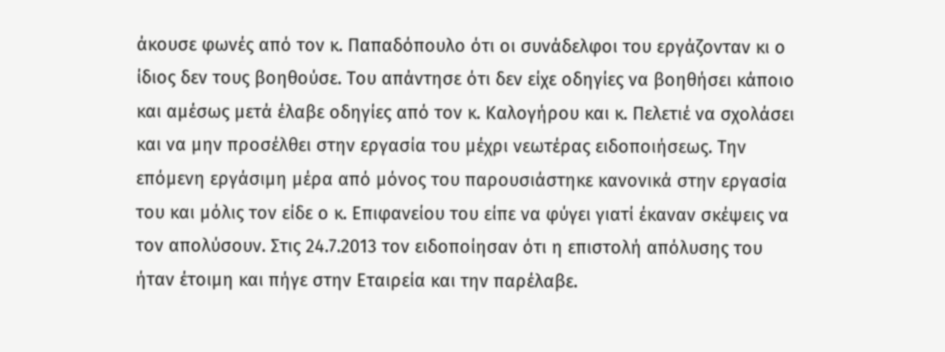άκουσε φωνές από τον κ. Παπαδόπουλο ότι οι συνάδελφοι του εργάζονταν κι ο ίδιος δεν τους βοηθούσε. Του απάντησε ότι δεν είχε οδηγίες να βοηθήσει κάποιο και αμέσως μετά έλαβε οδηγίες από τον κ. Καλογήρου και κ. Πελετιέ να σχολάσει και να μην προσέλθει στην εργασία του μέχρι νεωτέρας ειδοποιήσεως. Την επόμενη εργάσιμη μέρα από μόνος του παρουσιάστηκε κανονικά στην εργασία του και μόλις τον είδε ο κ. Επιφανείου του είπε να φύγει γιατί έκαναν σκέψεις να τον απολύσουν. Στις 24.7.2013 τον ειδοποίησαν ότι η επιστολή απόλυσης του ήταν έτοιμη και πήγε στην Εταιρεία και την παρέλαβε.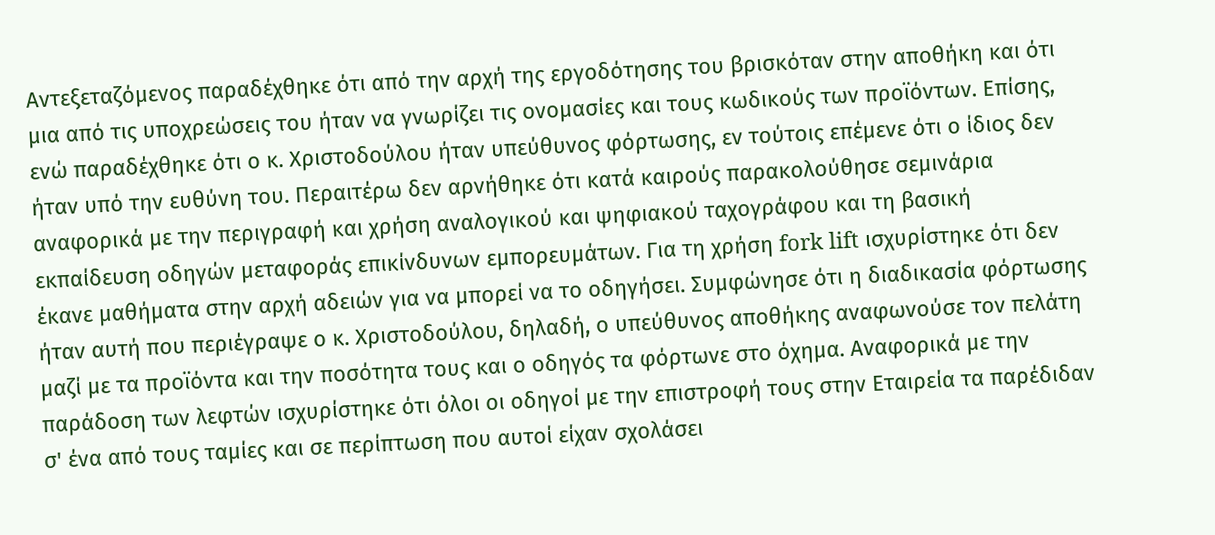Αντεξεταζόμενος παραδέχθηκε ότι από την αρχή της εργοδότησης του βρισκόταν στην αποθήκη και ότι μια από τις υποχρεώσεις του ήταν να γνωρίζει τις ονομασίες και τους κωδικούς των προϊόντων. Επίσης, ενώ παραδέχθηκε ότι ο κ. Χριστοδούλου ήταν υπεύθυνος φόρτωσης, εν τούτοις επέμενε ότι ο ίδιος δεν ήταν υπό την ευθύνη του. Περαιτέρω δεν αρνήθηκε ότι κατά καιρούς παρακολούθησε σεμινάρια αναφορικά με την περιγραφή και χρήση αναλογικού και ψηφιακού ταχογράφου και τη βασική εκπαίδευση οδηγών μεταφοράς επικίνδυνων εμπορευμάτων. Για τη χρήση fork lift ισχυρίστηκε ότι δεν έκανε μαθήματα στην αρχή αδειών για να μπορεί να το οδηγήσει. Συμφώνησε ότι η διαδικασία φόρτωσης ήταν αυτή που περιέγραψε ο κ. Χριστοδούλου, δηλαδή, ο υπεύθυνος αποθήκης αναφωνούσε τον πελάτη μαζί με τα προϊόντα και την ποσότητα τους και ο οδηγός τα φόρτωνε στο όχημα. Αναφορικά με την παράδοση των λεφτών ισχυρίστηκε ότι όλοι οι οδηγοί με την επιστροφή τους στην Εταιρεία τα παρέδιδαν σ' ένα από τους ταμίες και σε περίπτωση που αυτοί είχαν σχολάσει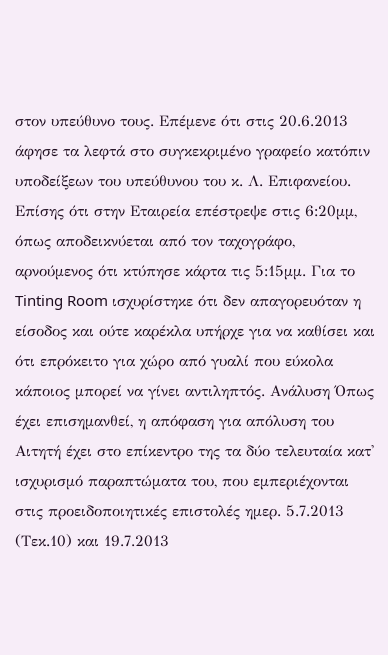στον υπεύθυνο τους. Επέμενε ότι στις 20.6.2013 άφησε τα λεφτά στο συγκεκριμένο γραφείο κατόπιν υποδείξεων του υπεύθυνου του κ. Λ. Επιφανείου. Επίσης ότι στην Εταιρεία επέστρεψε στις 6:20μμ, όπως αποδεικνύεται από τον ταχογράφο, αρνούμενος ότι κτύπησε κάρτα τις 5:15μμ. Για το Tinting Room ισχυρίστηκε ότι δεν απαγορευόταν η είσοδος και ούτε καρέκλα υπήρχε για να καθίσει και ότι επρόκειτο για χώρο από γυαλί που εύκολα κάποιος μπορεί να γίνει αντιληπτός. Ανάλυση Όπως έχει επισημανθεί, η απόφαση για απόλυση του Αιτητή έχει στο επίκεντρο της τα δύο τελευταία κατ' ισχυρισμό παραπτώματα του, που εμπεριέχονται στις προειδοποιητικές επιστολές ημερ. 5.7.2013 (Τεκ.10) και 19.7.2013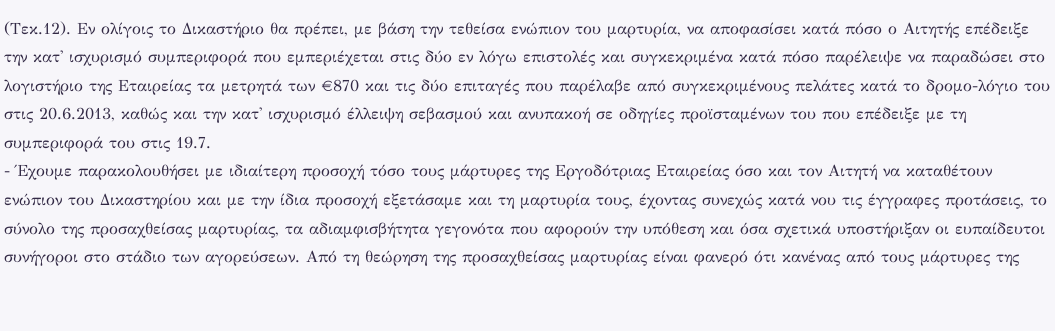(Τεκ.12). Εν ολίγοις το Δικαστήριο θα πρέπει, με βάση την τεθείσα ενώπιον του μαρτυρία, να αποφασίσει κατά πόσο ο Αιτητής επέδειξε την κατ' ισχυρισμό συμπεριφορά που εμπεριέχεται στις δύο εν λόγω επιστολές και συγκεκριμένα κατά πόσο παρέλειψε να παραδώσει στο λογιστήριο της Εταιρείας τα μετρητά των €870 και τις δύο επιταγές που παρέλαβε από συγκεκριμένους πελάτες κατά το δρομο-λόγιο του στις 20.6.2013, καθώς και την κατ' ισχυρισμό έλλειψη σεβασμού και ανυπακοή σε οδηγίες προϊσταμένων του που επέδειξε με τη συμπεριφορά του στις 19.7.
- Έχουμε παρακολουθήσει με ιδιαίτερη προσοχή τόσο τους μάρτυρες της Εργοδότριας Εταιρείας όσο και τον Αιτητή να καταθέτουν ενώπιον του Δικαστηρίου και με την ίδια προσοχή εξετάσαμε και τη μαρτυρία τους, έχοντας συνεχώς κατά νου τις έγγραφες προτάσεις, το σύνολο της προσαχθείσας μαρτυρίας, τα αδιαμφισβήτητα γεγονότα που αφορούν την υπόθεση και όσα σχετικά υποστήριξαν οι ευπαίδευτοι συνήγοροι στο στάδιο των αγορεύσεων. Από τη θεώρηση της προσαχθείσας μαρτυρίας είναι φανερό ότι κανένας από τους μάρτυρες της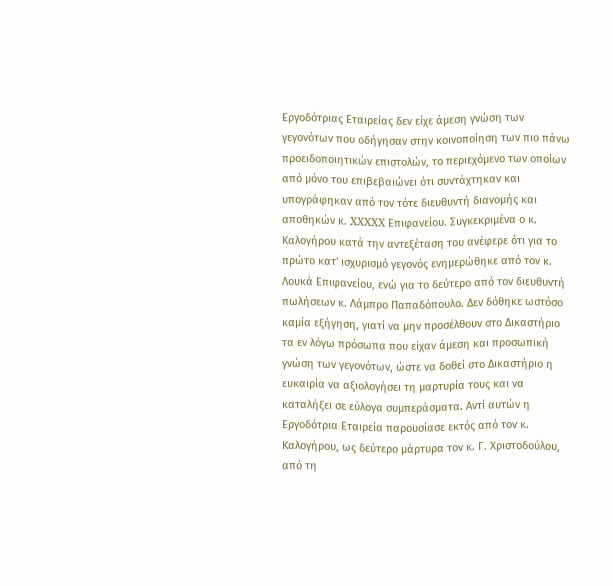Εργοδότριας Εταιρείας δεν είχε άμεση γνώση των γεγονότων που οδήγησαν στην κοινοποίηση των πιο πάνω προειδοποιητικών επιστολών, το περιεχόμενο των οποίων από μόνο του επιβεβαιώνει ότι συντάχτηκαν και υπογράφηκαν από τον τότε διευθυντή διανομής και αποθηκών κ. XXXXX Επιφανείου. Συγκεκριμένα ο κ. Καλογήρου κατά την αντεξέταση του ανέφερε ότι για το πρώτο κατ' ισχυρισμό γεγονός ενημερώθηκε από τον κ. Λουκά Επιφανείου, ενώ για το δεύτερο από τον διευθυντή πωλήσεων κ. Λάμπρο Παπαδόπουλο. Δεν δόθηκε ωστόσο καμία εξήγηση, γιατί να μην προσέλθουν στο Δικαστήριο τα εν λόγω πρόσωπα που είχαν άμεση και προσωπική γνώση των γεγονότων, ώστε να δοθεί στο Δικαστήριο η ευκαιρία να αξιολογήσει τη μαρτυρία τους και να καταλήξει σε εύλογα συμπεράσματα. Αντί αυτών η Εργοδότρια Εταιρεία παρουσίασε εκτός από τον κ. Καλογήρου, ως δεύτερο μάρτυρα τον κ. Γ. Χριστοδούλου, από τη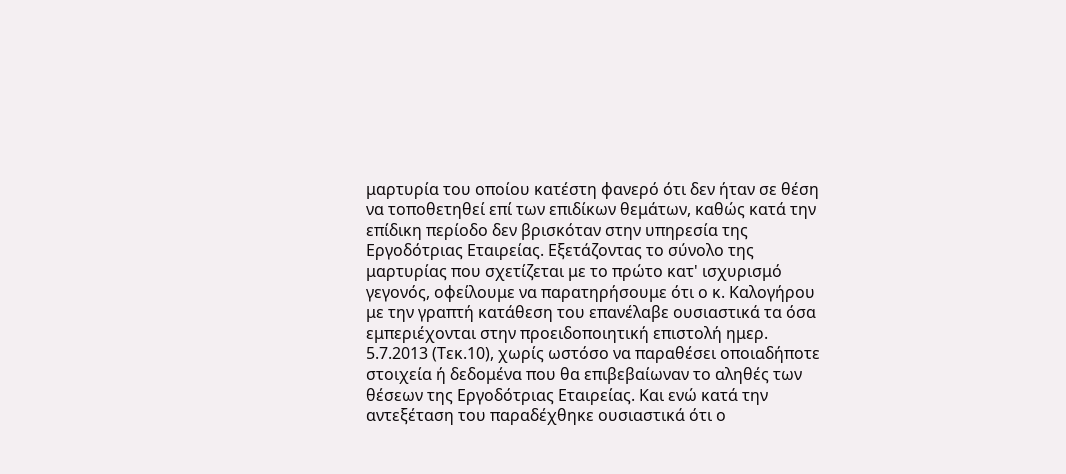μαρτυρία του οποίου κατέστη φανερό ότι δεν ήταν σε θέση να τοποθετηθεί επί των επιδίκων θεμάτων, καθώς κατά την επίδικη περίοδο δεν βρισκόταν στην υπηρεσία της Εργοδότριας Εταιρείας. Εξετάζοντας το σύνολο της μαρτυρίας που σχετίζεται με το πρώτο κατ' ισχυρισμό γεγονός, οφείλουμε να παρατηρήσουμε ότι ο κ. Καλογήρου με την γραπτή κατάθεση του επανέλαβε ουσιαστικά τα όσα εμπεριέχονται στην προειδοποιητική επιστολή ημερ. 5.7.2013 (Τεκ.10), χωρίς ωστόσο να παραθέσει οποιαδήποτε στοιχεία ή δεδομένα που θα επιβεβαίωναν το αληθές των θέσεων της Εργοδότριας Εταιρείας. Και ενώ κατά την αντεξέταση του παραδέχθηκε ουσιαστικά ότι ο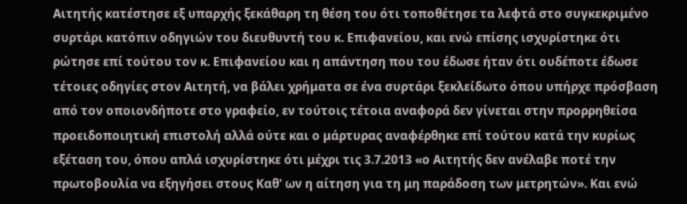Αιτητής κατέστησε εξ υπαρχής ξεκάθαρη τη θέση του ότι τοποθέτησε τα λεφτά στο συγκεκριμένο συρτάρι κατόπιν οδηγιών του διευθυντή του κ. Επιφανείου, και ενώ επίσης ισχυρίστηκε ότι ρώτησε επί τούτου τον κ. Επιφανείου και η απάντηση που του έδωσε ήταν ότι ουδέποτε έδωσε τέτοιες οδηγίες στον Αιτητή, να βάλει χρήματα σε ένα συρτάρι ξεκλείδωτο όπου υπήρχε πρόσβαση από τον οποιονδήποτε στο γραφείο, εν τούτοις τέτοια αναφορά δεν γίνεται στην προρρηθείσα προειδοποιητική επιστολή αλλά ούτε και ο μάρτυρας αναφέρθηκε επί τούτου κατά την κυρίως εξέταση του, όπου απλά ισχυρίστηκε ότι μέχρι τις 3.7.2013 «ο Αιτητής δεν ανέλαβε ποτέ την πρωτοβουλία να εξηγήσει στους Καθ' ων η αίτηση για τη μη παράδοση των μετρητών». Και ενώ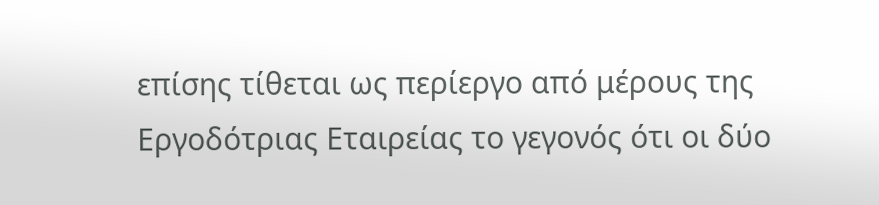επίσης τίθεται ως περίεργο από μέρους της Εργοδότριας Εταιρείας το γεγονός ότι οι δύο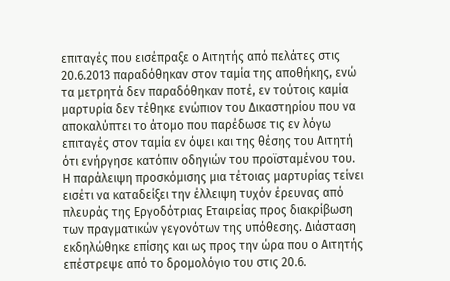επιταγές που εισέπραξε ο Αιτητής από πελάτες στις 20.6.2013 παραδόθηκαν στον ταμία της αποθήκης, ενώ τα μετρητά δεν παραδόθηκαν ποτέ, εν τούτοις καμία μαρτυρία δεν τέθηκε ενώπιον του Δικαστηρίου που να αποκαλύπτει το άτομο που παρέδωσε τις εν λόγω επιταγές στον ταμία εν όψει και της θέσης του Αιτητή ότι ενήργησε κατόπιν οδηγιών του προϊσταμένου του. Η παράλειψη προσκόμισης μια τέτοιας μαρτυρίας τείνει εισέτι να καταδείξει την έλλειψη τυχόν έρευνας από πλευράς της Εργοδότριας Εταιρείας προς διακρίβωση των πραγματικών γεγονότων της υπόθεσης. Διάσταση εκδηλώθηκε επίσης και ως προς την ώρα που ο Αιτητής επέστρεψε από το δρομολόγιο του στις 20.6.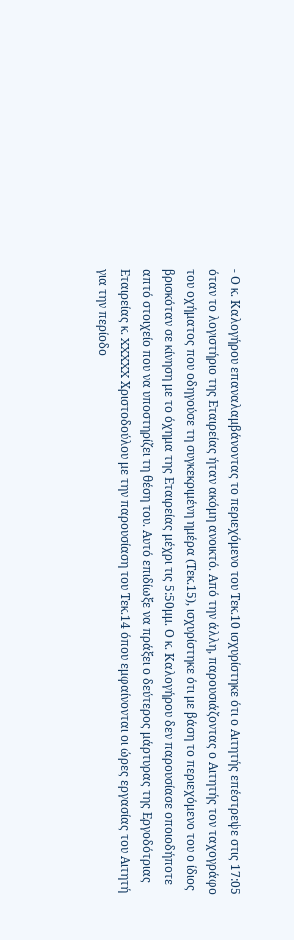- Ο κ. Καλογήρου επαναλαμβάνοντας το περιεχόμενο του Τεκ.10 ισχυρίστηκε ότι ο Αιτητής επέστρεψε στις 17:05 όταν το λογιστήριο της Εταιρείας ήταν ακόμη ανοικτό. Από την άλλη, παρουσιάζοντας ο Αιτητής τον ταχογράφο του οχήματος που οδηγούσε τη συγκεκριμένη ημέρα (Τεκ.15), ισχυρίστηκε ότι με βάση το περιεχόμενο του ο ίδιος βρισκόταν σε κίνηση με το όχημα της Εταιρείας μέχρι τις 5:50μμ. Ο κ. Καλογήρου δεν παρουσίασε οποιοδήποτε απτό στοιχείο που να υποστηρίζει τη θέση του. Αυτό επιδίωξε να πράξει ο δεύτερος μάρτυρας της Εργοδότριας Εταιρείας κ. XXXXX Χριστοδούλου με την παρουσίαση του Τεκ.14 όπου εμφαίνονται οι ώρες εργασίας του Αιτητή για την περίοδο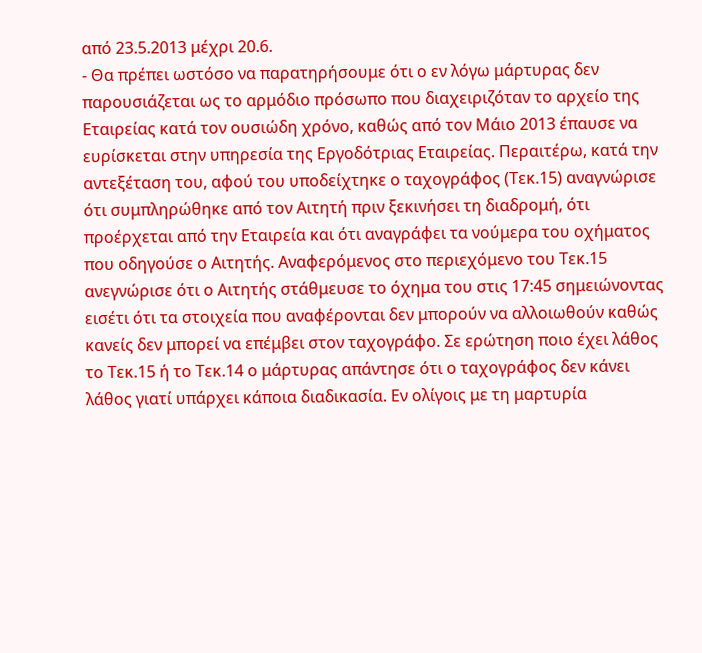από 23.5.2013 μέχρι 20.6.
- Θα πρέπει ωστόσο να παρατηρήσουμε ότι ο εν λόγω μάρτυρας δεν παρουσιάζεται ως το αρμόδιο πρόσωπο που διαχειριζόταν το αρχείο της Εταιρείας κατά τον ουσιώδη χρόνο, καθώς από τον Μάιο 2013 έπαυσε να ευρίσκεται στην υπηρεσία της Εργοδότριας Εταιρείας. Περαιτέρω, κατά την αντεξέταση του, αφού του υποδείχτηκε ο ταχογράφος (Τεκ.15) αναγνώρισε ότι συμπληρώθηκε από τον Αιτητή πριν ξεκινήσει τη διαδρομή, ότι προέρχεται από την Εταιρεία και ότι αναγράφει τα νούμερα του οχήματος που οδηγούσε ο Αιτητής. Αναφερόμενος στο περιεχόμενο του Τεκ.15 ανεγνώρισε ότι ο Αιτητής στάθμευσε το όχημα του στις 17:45 σημειώνοντας εισέτι ότι τα στοιχεία που αναφέρονται δεν μπορούν να αλλοιωθούν καθώς κανείς δεν μπορεί να επέμβει στον ταχογράφο. Σε ερώτηση ποιο έχει λάθος το Τεκ.15 ή το Τεκ.14 ο μάρτυρας απάντησε ότι ο ταχογράφος δεν κάνει λάθος γιατί υπάρχει κάποια διαδικασία. Εν ολίγοις με τη μαρτυρία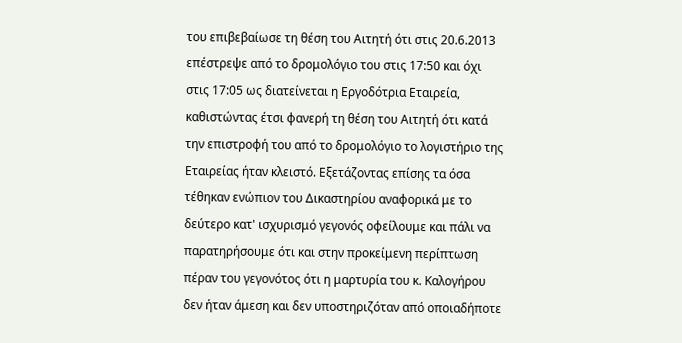του επιβεβαίωσε τη θέση του Αιτητή ότι στις 20.6.2013 επέστρεψε από το δρομολόγιο του στις 17:50 και όχι στις 17:05 ως διατείνεται η Εργοδότρια Εταιρεία, καθιστώντας έτσι φανερή τη θέση του Αιτητή ότι κατά την επιστροφή του από το δρομολόγιο το λογιστήριο της Εταιρείας ήταν κλειστό. Εξετάζοντας επίσης τα όσα τέθηκαν ενώπιον του Δικαστηρίου αναφορικά με το δεύτερο κατ' ισχυρισμό γεγονός οφείλουμε και πάλι να παρατηρήσουμε ότι και στην προκείμενη περίπτωση πέραν του γεγονότος ότι η μαρτυρία του κ. Καλογήρου δεν ήταν άμεση και δεν υποστηριζόταν από οποιαδήποτε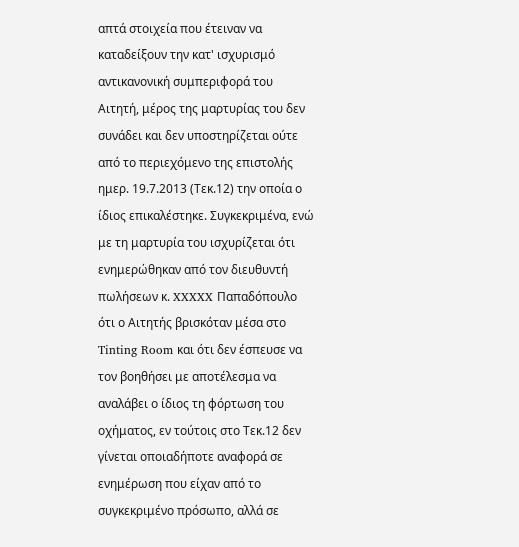απτά στοιχεία που έτειναν να καταδείξουν την κατ' ισχυρισμό αντικανονική συμπεριφορά του Αιτητή, μέρος της μαρτυρίας του δεν συνάδει και δεν υποστηρίζεται ούτε από το περιεχόμενο της επιστολής ημερ. 19.7.2013 (Τεκ.12) την οποία ο ίδιος επικαλέστηκε. Συγκεκριμένα, ενώ με τη μαρτυρία του ισχυρίζεται ότι ενημερώθηκαν από τον διευθυντή πωλήσεων κ. XXXXX Παπαδόπουλο ότι ο Αιτητής βρισκόταν μέσα στο Tinting Room και ότι δεν έσπευσε να τον βοηθήσει με αποτέλεσμα να αναλάβει ο ίδιος τη φόρτωση του οχήματος, εν τούτοις στο Τεκ.12 δεν γίνεται οποιαδήποτε αναφορά σε ενημέρωση που είχαν από το συγκεκριμένο πρόσωπο, αλλά σε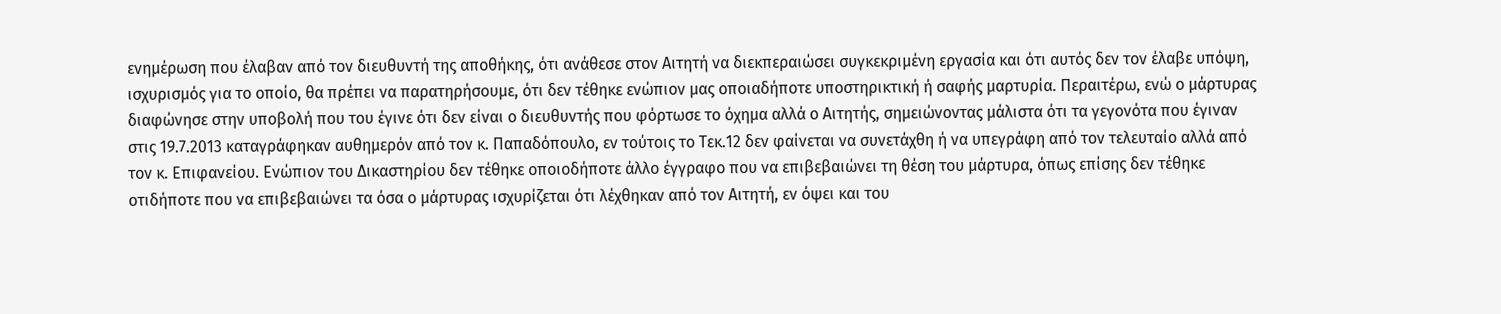ενημέρωση που έλαβαν από τον διευθυντή της αποθήκης, ότι ανάθεσε στον Αιτητή να διεκπεραιώσει συγκεκριμένη εργασία και ότι αυτός δεν τον έλαβε υπόψη, ισχυρισμός για το οποίο, θα πρέπει να παρατηρήσουμε, ότι δεν τέθηκε ενώπιον μας οποιαδήποτε υποστηρικτική ή σαφής μαρτυρία. Περαιτέρω, ενώ ο μάρτυρας διαφώνησε στην υποβολή που του έγινε ότι δεν είναι ο διευθυντής που φόρτωσε το όχημα αλλά ο Αιτητής, σημειώνοντας μάλιστα ότι τα γεγονότα που έγιναν στις 19.7.2013 καταγράφηκαν αυθημερόν από τον κ. Παπαδόπουλο, εν τούτοις το Τεκ.12 δεν φαίνεται να συνετάχθη ή να υπεγράφη από τον τελευταίο αλλά από τον κ. Επιφανείου. Ενώπιον του Δικαστηρίου δεν τέθηκε οποιοδήποτε άλλο έγγραφο που να επιβεβαιώνει τη θέση του μάρτυρα, όπως επίσης δεν τέθηκε οτιδήποτε που να επιβεβαιώνει τα όσα ο μάρτυρας ισχυρίζεται ότι λέχθηκαν από τον Αιτητή, εν όψει και του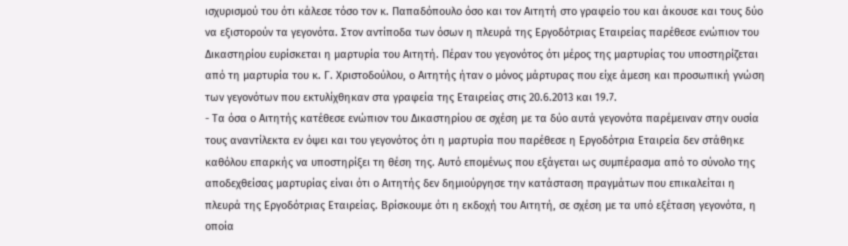ισχυρισμού του ότι κάλεσε τόσο τον κ. Παπαδόπουλο όσο και τον Αιτητή στο γραφείο του και άκουσε και τους δύο να εξιστορούν τα γεγονότα. Στον αντίποδα των όσων η πλευρά της Εργοδότριας Εταιρείας παρέθεσε ενώπιον του Δικαστηρίου ευρίσκεται η μαρτυρία του Αιτητή. Πέραν του γεγονότος ότι μέρος της μαρτυρίας του υποστηρίζεται από τη μαρτυρία του κ. Γ. Χριστοδούλου, ο Αιτητής ήταν ο μόνος μάρτυρας που είχε άμεση και προσωπική γνώση των γεγονότων που εκτυλίχθηκαν στα γραφεία της Εταιρείας στις 20.6.2013 και 19.7.
- Τα όσα ο Αιτητής κατέθεσε ενώπιον του Δικαστηρίου σε σχέση με τα δύο αυτά γεγονότα παρέμειναν στην ουσία τους αναντίλεκτα εν όψει και του γεγονότος ότι η μαρτυρία που παρέθεσε η Εργοδότρια Εταιρεία δεν στάθηκε καθόλου επαρκής να υποστηρίξει τη θέση της. Αυτό επομένως που εξάγεται ως συμπέρασμα από το σύνολο της αποδεχθείσας μαρτυρίας είναι ότι ο Αιτητής δεν δημιούργησε την κατάσταση πραγμάτων που επικαλείται η πλευρά της Εργοδότριας Εταιρείας. Βρίσκουμε ότι η εκδοχή του Αιτητή, σε σχέση με τα υπό εξέταση γεγονότα, η οποία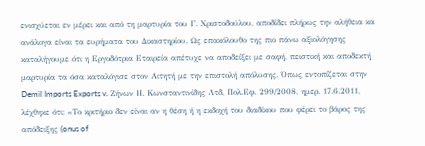ενισχύεται εν μέρει και από τη μαρτυρία του Γ. Χριστοδούλου, αποδίδει πλήρως την αλήθεια κα ανάλογα είναι τα ευρήματα του Δικαστηρίου. Ως επακόλουθο της πιο πάνω αξιολόγησης καταλήγουμε ότι η Εργοδότρια Εταιρεία απέτυχε να αποδείξει με σαφή, πειστική και αποδεκτή μαρτυρία τα όσα καταλόγισε στον Αιτητή με την επιστολή απόλυσης. Όπως εντοπίζεται στην Demil Imports Exports v. Ζήνων Η. Κωνσταντινίδης Λτδ, Πολ.Εφ. 299/2008, ημερ. 17.6.2011, λέχθηκε ότι: «Το κριτήριο δεν είναι αν η θέση ή η εκδοχή του διαδίκου που φέρει το βάρος της απόδειξης (onus of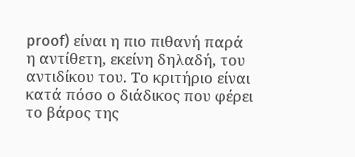proof) είναι η πιο πιθανή παρά η αντίθετη, εκείνη δηλαδή, του αντιδίκου του. Το κριτήριο είναι κατά πόσο ο διάδικος που φέρει το βάρος της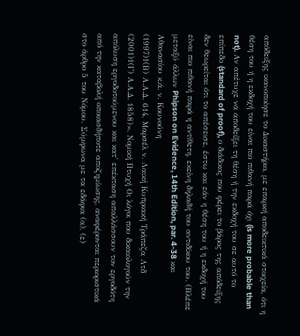απόδειξης ικανοποίησε το Δικαστήριο, με επαρκή αποδεικτικά στοιχεία, ότι η θέση του ή η εκδοχή του είναι πιο πιθανή παρά όχι (is more probable than not). Αν απέτυχε να αποδείξει τη θέση ή την εκδοχή του σε αυτό το επίπεδο (standard of proof), ο διάδικος που φέρει το βάρος της απόδειξης δεν θεωρείται ότι το απέσεισε, έστω και εάν η θέση του ή η εκδοχή του είναι πιο πιθανή παρά η αντίθετη, εκείνη δηλαδή του αντιδίκου του. (Βλέπε μεταξύ άλλων Phipson on Evidence, 14th Edition, par. 4-38 και Αθανασίου κ.ά. ν. Κουνούνη
(1997)1(Β) Α.Α.Δ. 614, Μαρσέλ ν. Λαική Κυπριακή Τράπεζα Λτδ
(2001)1(Γ) Α.Α.Δ. 1858)». Νομική Πτυχή Οι λόγοι που δικαιολογούν την απόλυση εργοδοτούμενου και κατ' επέκταση απαλλάσσουν τον εργοδότη από την καταβολή οποιασδήποτε αποζημίωσης, αναφέρονται περιοριστικά στο άρθρο 5 του Νόμου. Σύμφωνα με τα εδάφια (α), (ε)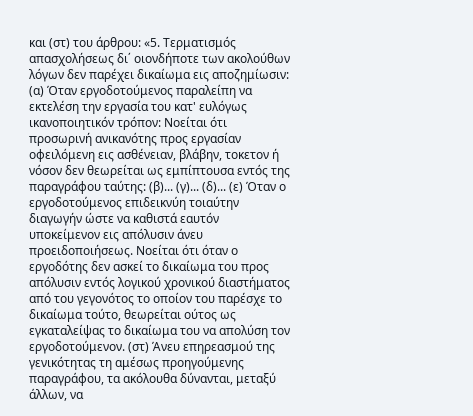και (στ) του άρθρου: «5. Τερματισμός απασχολήσεως δι΄ οιονδήποτε των ακολούθων λόγων δεν παρέχει δικαίωμα εις αποζημίωσιν: (α) Όταν εργοδοτούμενος παραλείπη να εκτελέση την εργασία του κατ' ευλόγως ικανοποιητικόν τρόπον: Νοείται ότι προσωρινή ανικανότης προς εργασίαν οφειλόμενη εις ασθένειαν, βλάβην, τοκετον ή νόσον δεν θεωρείται ως εμπίπτουσα εντός της παραγράφου ταύτης: (β)... (γ)... (δ)... (ε) Όταν ο εργοδοτούμενος επιδεικνύη τοιαύτην διαγωγήν ώστε να καθιστά εαυτόν υποκείμενον εις απόλυσιν άνευ προειδοποιήσεως. Νοείται ότι όταν ο εργοδότης δεν ασκεί το δικαίωμα του προς απόλυσιν εντός λογικού χρονικού διαστήματος από του γεγονότος το οποίον του παρέσχε το δικαίωμα τούτο, θεωρείται ούτος ως εγκαταλείψας το δικαίωμα του να απολύση τον εργοδοτούμενον. (στ) Άνευ επηρεασμού της γενικότητας τη αμέσως προηγούμενης παραγράφου, τα ακόλουθα δύνανται, μεταξύ άλλων, να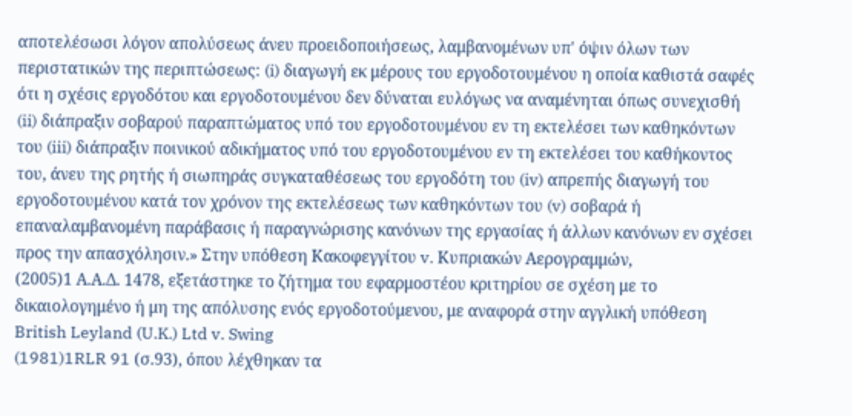αποτελέσωσι λόγον απολύσεως άνευ προειδοποιήσεως, λαμβανομένων υπ' όψιν όλων των περιστατικών της περιπτώσεως: (i) διαγωγή εκ μέρους του εργοδοτουμένου η οποία καθιστά σαφές ότι η σχέσις εργοδότου και εργοδοτουμένου δεν δύναται ευλόγως να αναμένηται όπως συνεχισθή (ii) διάπραξιν σοβαρού παραπτώματος υπό του εργοδοτουμένου εν τη εκτελέσει των καθηκόντων του (iii) διάπραξιν ποινικού αδικήματος υπό του εργοδοτουμένου εν τη εκτελέσει του καθήκοντος του, άνευ της ρητής ή σιωπηράς συγκαταθέσεως του εργοδότη του (iv) απρεπής διαγωγή του εργοδοτουμένου κατά τον χρόνον της εκτελέσεως των καθηκόντων του (v) σοβαρά ή επαναλαμβανομένη παράβασις ή παραγνώρισης κανόνων της εργασίας ή άλλων κανόνων εν σχέσει προς την απασχόλησιν.» Στην υπόθεση Κακοφεγγίτου v. Κυπριακών Αερογραμμών,
(2005)1 Α.Α.Δ. 1478, εξετάστηκε το ζήτημα του εφαρμοστέου κριτηρίου σε σχέση με το δικαιολογημένο ή μη της απόλυσης ενός εργοδοτούμενου, με αναφορά στην αγγλική υπόθεση British Leyland (U.K.) Ltd v. Swing
(1981)1RLR 91 (σ.93), όπου λέχθηκαν τα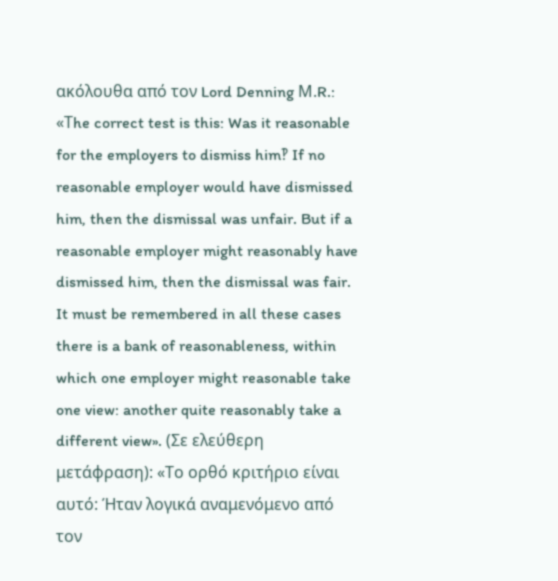ακόλουθα από τον Lord Denning Μ.R.: «Τhe correct test is this: Was it reasonable for the employers to dismiss him‽ If no reasonable employer would have dismissed him, then the dismissal was unfair. But if a reasonable employer might reasonably have dismissed him, then the dismissal was fair. It must be remembered in all these cases there is a bank of reasonableness, within which one employer might reasonable take one view: another quite reasonably take a different view». (Σε ελεύθερη μετάφραση): «Το ορθό κριτήριο είναι αυτό: Ήταν λογικά αναμενόμενο από τον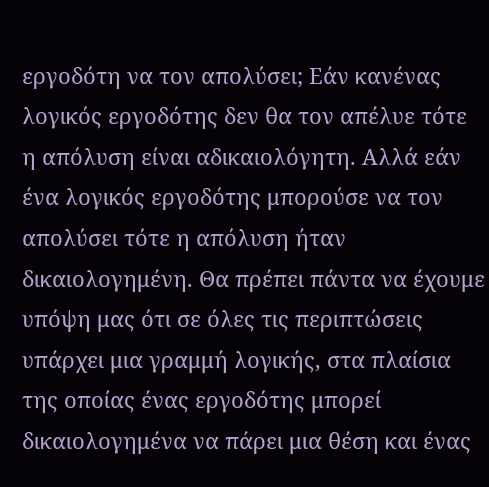εργοδότη να τον απολύσει; Εάν κανένας λογικός εργοδότης δεν θα τον απέλυε τότε η απόλυση είναι αδικαιολόγητη. Αλλά εάν ένα λογικός εργοδότης μπορούσε να τον απολύσει τότε η απόλυση ήταν δικαιολογημένη. Θα πρέπει πάντα να έχουμε υπόψη μας ότι σε όλες τις περιπτώσεις υπάρχει μια γραμμή λογικής, στα πλαίσια της οποίας ένας εργοδότης μπορεί δικαιολογημένα να πάρει μια θέση και ένας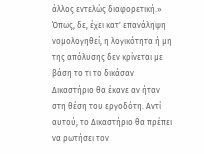άλλος εντελώς διαφορετική.» Όπως, δε, έχει κατ' επανάληψη νομολογηθεί, η λογικότητα ή μη της απόλυσης δεν κρίνεται με βάση το τι το δικάσαν Δικαστήριο θα έκανε αν ήταν στη θέση του εργοδότη. Αντί αυτού, το Δικαστήριο θα πρέπει να ρωτήσει τον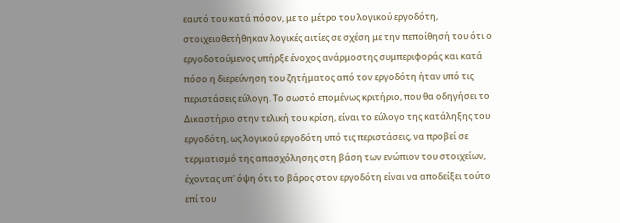εαυτό του κατά πόσον, με το μέτρο του λογικού εργοδότη, στοιχειοθετήθηκαν λογικές αιτίες σε σχέση με την πεποίθησή του ότι ο εργοδοτούμενος υπήρξε ένοχος ανάρμοστης συμπεριφοράς και κατά πόσο η διερεύνηση του ζητήματος από τον εργοδότη ήταν υπό τις περιστάσεις εύλογη. Το σωστό επομένως κριτήριο, που θα οδηγήσει το Δικαστήριο στην τελική του κρίση, είναι το εύλογο της κατάληξης του εργοδότη, ως λογικού εργοδότη υπό τις περιστάσεις, να προβεί σε τερματισμό της απασχόλησης στη βάση των ενώπιον του στοιχείων, έχοντας υπ' όψη ότι το βάρος στον εργοδότη είναι να αποδείξει τούτο επί του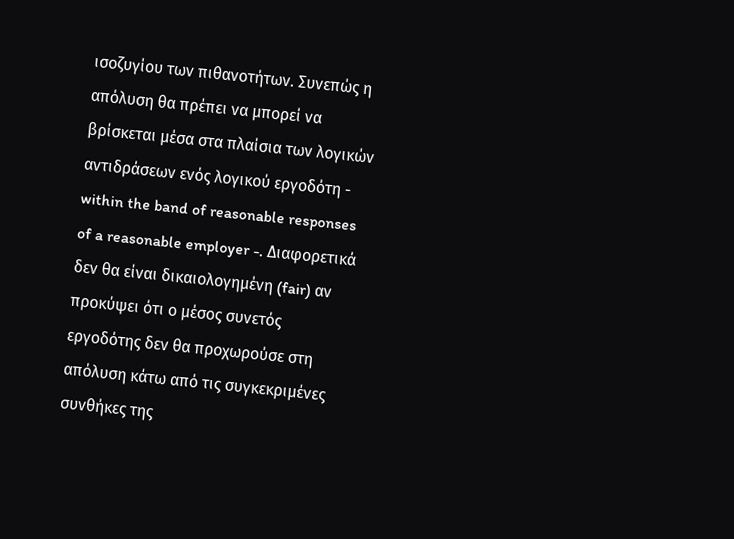ισοζυγίου των πιθανοτήτων. Συνεπώς η απόλυση θα πρέπει να μπορεί να βρίσκεται μέσα στα πλαίσια των λογικών αντιδράσεων ενός λογικού εργοδότη - within the band of reasonable responses of a reasonable employer -. Διαφορετικά δεν θα είναι δικαιολογημένη (fair) αν προκύψει ότι ο μέσος συνετός εργοδότης δεν θα προχωρούσε στη απόλυση κάτω από τις συγκεκριμένες συνθήκες της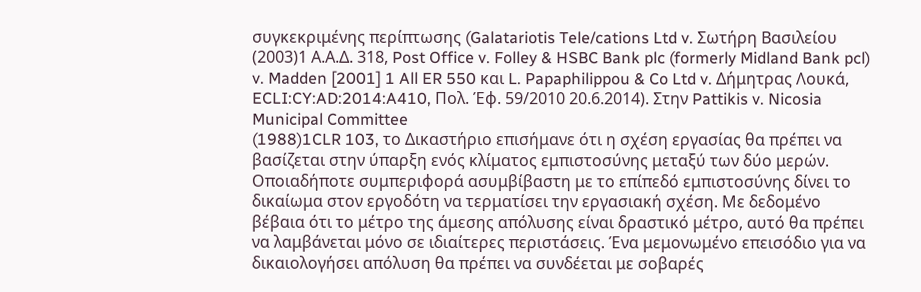συγκεκριμένης περίπτωσης (Galatariotis Tele/cations Ltd v. Σωτήρη Βασιλείου
(2003)1 Α.Α.Δ. 318, Post Office v. Folley & HSBC Bank plc (formerly Midland Bank pcl) v. Madden [2001] 1 All ER 550 και L. Papaphilippou & Co Ltd v. Δήμητρας Λουκά, ECLI:CY:AD:2014:A410, Πολ. Έφ. 59/2010 20.6.2014). Στην Pattikis v. Nicosia Municipal Committee
(1988)1CLR 103, το Δικαστήριο επισήμανε ότι η σχέση εργασίας θα πρέπει να βασίζεται στην ύπαρξη ενός κλίματος εμπιστοσύνης μεταξύ των δύο μερών. Οποιαδήποτε συμπεριφορά ασυμβίβαστη με το επίπεδό εμπιστοσύνης δίνει το δικαίωμα στον εργοδότη να τερματίσει την εργασιακή σχέση. Με δεδομένο βέβαια ότι το μέτρο της άμεσης απόλυσης είναι δραστικό μέτρο, αυτό θα πρέπει να λαμβάνεται μόνο σε ιδιαίτερες περιστάσεις. Ένα μεμονωμένο επεισόδιο για να δικαιολογήσει απόλυση θα πρέπει να συνδέεται με σοβαρές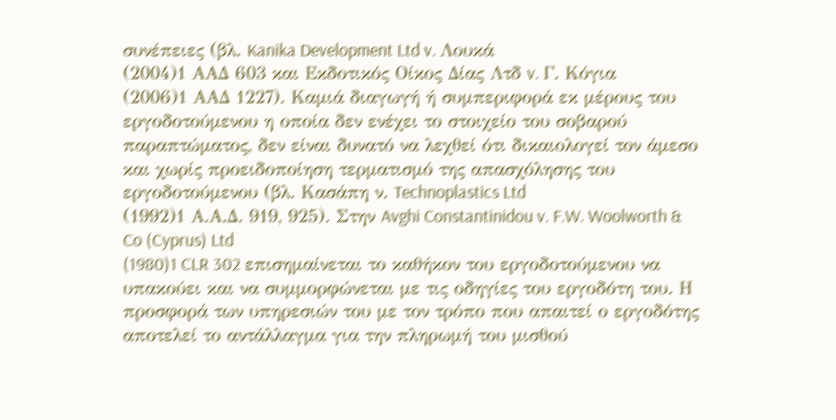συνέπειες (βλ. Kanika Development Ltd v. Λουκά
(2004)1 ΑΑΔ 603 και Εκδοτικός Οίκος Δίας Λτδ v. Γ. Κόγια
(2006)1 ΑΑΔ 1227). Καμιά διαγωγή ή συμπεριφορά εκ μέρους του εργοδοτούμενου η οποία δεν ενέχει το στοιχείο του σοβαρού παραπτώματος, δεν είναι δυνατό να λεχθεί ότι δικαιολογεί τον άμεσο και χωρίς προειδοποίηση τερματισμό της απασχόλησης του εργοδοτούμενου (βλ. Κασάπη ν. Technoplastics Ltd
(1992)1 Α.Α.Δ. 919, 925). Στην Avghi Constantinidou v. F.W. Woolworth & Co (Cyprus) Ltd
(1980)1 CLR 302 επισημαίνεται το καθήκον του εργοδοτούμενου να υπακούει και να συμμορφώνεται με τις οδηγίες του εργοδότη του. Η προσφορά των υπηρεσιών του με τον τρόπο που απαιτεί ο εργοδότης αποτελεί το αντάλλαγμα για την πληρωμή του μισθού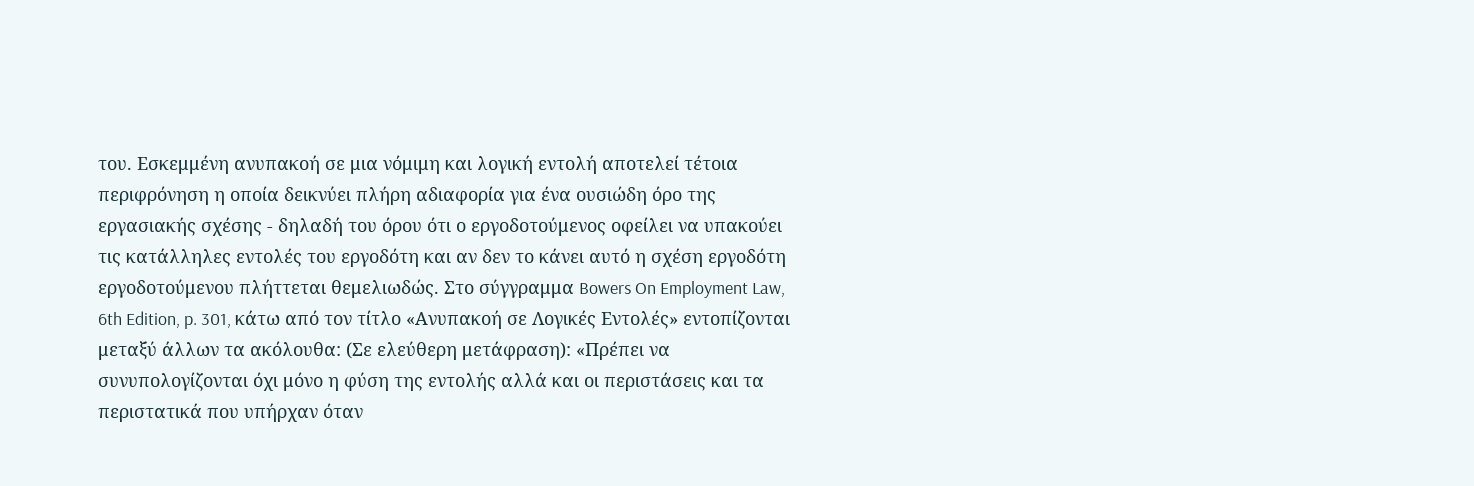του. Εσκεμμένη ανυπακοή σε μια νόμιμη και λογική εντολή αποτελεί τέτοια περιφρόνηση η οποία δεικνύει πλήρη αδιαφορία για ένα ουσιώδη όρο της εργασιακής σχέσης - δηλαδή του όρου ότι ο εργοδοτούμενος οφείλει να υπακούει τις κατάλληλες εντολές του εργοδότη και αν δεν το κάνει αυτό η σχέση εργοδότη εργοδοτούμενου πλήττεται θεμελιωδώς. Στο σύγγραμμα Bowers On Employment Law, 6th Edition, p. 301, κάτω από τον τίτλο «Ανυπακοή σε Λογικές Εντολές» εντοπίζονται μεταξύ άλλων τα ακόλουθα: (Σε ελεύθερη μετάφραση): «Πρέπει να συνυπολογίζονται όχι μόνο η φύση της εντολής αλλά και οι περιστάσεις και τα περιστατικά που υπήρχαν όταν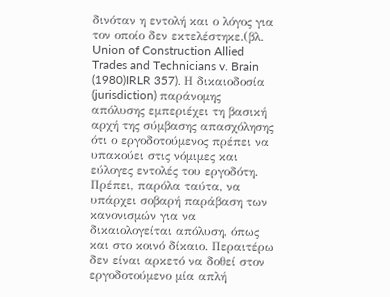δινόταν η εντολή και ο λόγος για τον οποίο δεν εκτελέστηκε.(βλ. Union of Construction Allied Trades and Technicians v. Brain
(1980)IRLR 357). Η δικαιοδοσία (jurisdiction) παράνομης απόλυσης εμπεριέχει τη βασική αρχή της σύμβασης απασχόλησης ότι ο εργοδοτούμενος πρέπει να υπακούει στις νόμιμες και εύλογες εντολές του εργοδότη. Πρέπει, παρόλα ταύτα, να υπάρχει σοβαρή παράβαση των κανονισμών για να δικαιολογείται απόλυση, όπως και στο κοινό δίκαιο. Περαιτέρω δεν είναι αρκετό να δοθεί στον εργοδοτούμενο μία απλή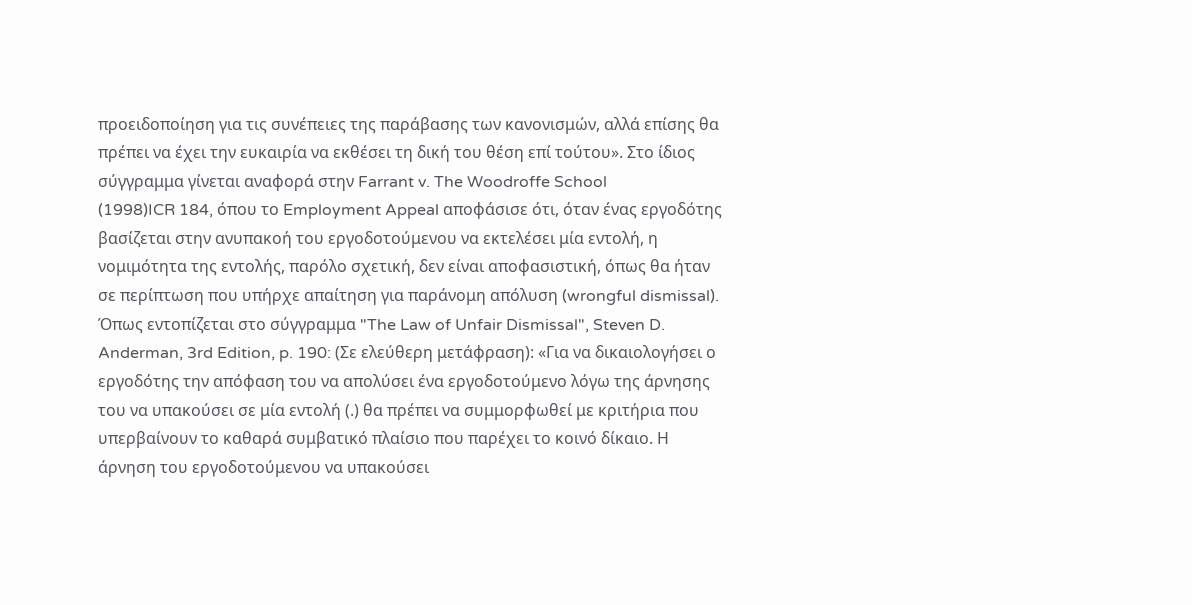προειδοποίηση για τις συνέπειες της παράβασης των κανονισμών, αλλά επίσης θα πρέπει να έχει την ευκαιρία να εκθέσει τη δική του θέση επί τούτου». Στο ίδιος σύγγραμμα γίνεται αναφορά στην Farrant v. The Woodroffe School
(1998)ICR 184, όπου το Employment Appeal αποφάσισε ότι, όταν ένας εργοδότης βασίζεται στην ανυπακοή του εργοδοτούμενου να εκτελέσει μία εντολή, η νομιμότητα της εντολής, παρόλο σχετική, δεν είναι αποφασιστική, όπως θα ήταν σε περίπτωση που υπήρχε απαίτηση για παράνομη απόλυση (wrongful dismissal). Όπως εντοπίζεται στο σύγγραμμα "The Law of Unfair Dismissal", Steven D. Anderman, 3rd Edition, p. 190: (Σε ελεύθερη μετάφραση): «Για να δικαιολογήσει ο εργοδότης την απόφαση του να απολύσει ένα εργοδοτούμενο λόγω της άρνησης του να υπακούσει σε μία εντολή (.) θα πρέπει να συμμορφωθεί με κριτήρια που υπερβαίνουν το καθαρά συμβατικό πλαίσιο που παρέχει το κοινό δίκαιο. Η άρνηση του εργοδοτούμενου να υπακούσει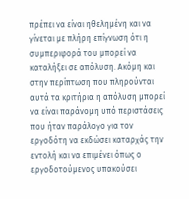πρέπει να είναι ηθελημένη και να γίνεται με πλήρη επίγνωση ότι η συμπεριφορά του μπορεί να καταλήξει σε απόλυση. Ακόμη και στην περίπτωση που πληρούνται αυτά τα κριτήρια η απόλυση μπορεί να είναι παράνομη υπό περιστάσεις που ήταν παράλογο για τον εργοδότη να εκδώσει καταρχάς την εντολή και να επιμένει όπως ο εργοδοτούμενος υπακούσει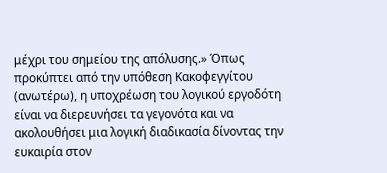μέχρι του σημείου της απόλυσης.» Όπως προκύπτει από την υπόθεση Κακοφεγγίτου (ανωτέρω), η υποχρέωση του λογικού εργοδότη είναι να διερευνήσει τα γεγονότα και να ακολουθήσει μια λογική διαδικασία δίνοντας την ευκαιρία στον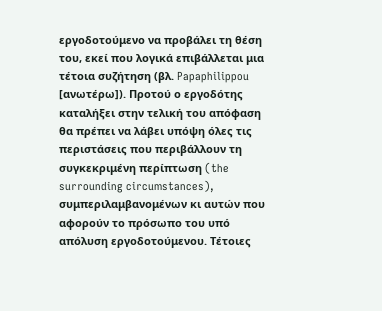εργοδοτούμενο να προβάλει τη θέση του, εκεί που λογικά επιβάλλεται μια τέτοια συζήτηση (βλ. Papaphilippou [ανωτέρω]). Προτού ο εργοδότης καταλήξει στην τελική του απόφαση θα πρέπει να λάβει υπόψη όλες τις περιστάσεις που περιβάλλουν τη συγκεκριμένη περίπτωση (the surrounding circumstances), συμπεριλαμβανομένων κι αυτών που αφορούν το πρόσωπο του υπό απόλυση εργοδοτούμενου. Τέτοιες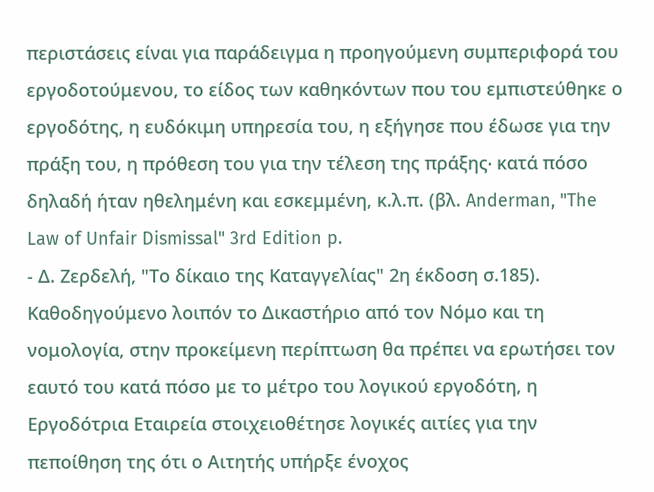περιστάσεις είναι για παράδειγμα η προηγούμενη συμπεριφορά του εργοδοτούμενου, το είδος των καθηκόντων που του εμπιστεύθηκε ο εργοδότης, η ευδόκιμη υπηρεσία του, η εξήγησε που έδωσε για την πράξη του, η πρόθεση του για την τέλεση της πράξης∙ κατά πόσο δηλαδή ήταν ηθελημένη και εσκεμμένη, κ.λ.π. (βλ. Anderman, "The Law of Unfair Dismissal" 3rd Edition p.
- Δ. Ζερδελή, "Το δίκαιο της Καταγγελίας" 2η έκδοση σ.185). Καθοδηγούμενο λοιπόν το Δικαστήριο από τον Νόμο και τη νομολογία, στην προκείμενη περίπτωση θα πρέπει να ερωτήσει τον εαυτό του κατά πόσο με το μέτρο του λογικού εργοδότη, η Εργοδότρια Εταιρεία στοιχειοθέτησε λογικές αιτίες για την πεποίθηση της ότι ο Αιτητής υπήρξε ένοχος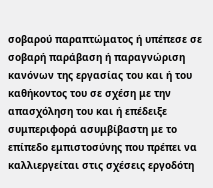σοβαρού παραπτώματος ή υπέπεσε σε σοβαρή παράβαση ή παραγνώριση κανόνων της εργασίας του και ή του καθήκοντος του σε σχέση με την απασχόληση του και ή επέδειξε συμπεριφορά ασυμβίβαστη με το επίπεδο εμπιστοσύνης που πρέπει να καλλιεργείται στις σχέσεις εργοδότη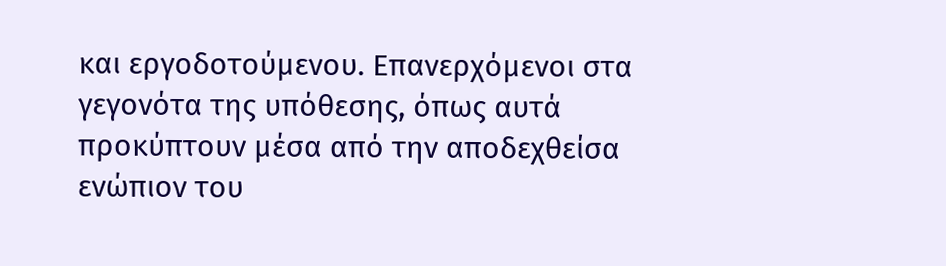και εργοδοτούμενου. Επανερχόμενοι στα γεγονότα της υπόθεσης, όπως αυτά προκύπτουν μέσα από την αποδεχθείσα ενώπιον του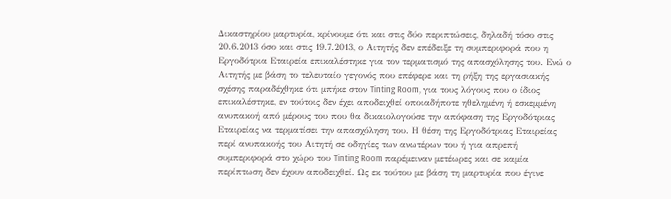Δικαστηρίου μαρτυρία, κρίνουμε ότι και στις δύο περιπτώσεις, δηλαδή τόσο στις 20.6.2013 όσο και στις 19.7.2013, ο Αιτητής δεν επέδειξε τη συμπεριφορά που η Εργοδότρια Εταιρεία επικαλέστηκε για τον τερματισμό της απασχόλησης του. Ενώ ο Αιτητής με βάση το τελευταίο γεγονός που επέφερε και τη ρήξη της εργασιακής σχέσης παραδέχθηκε ότι μπήκε στον Tinting Room, για τους λόγους που ο ίδιος επικαλέστηκε, εν τούτοις δεν έχει αποδειχθεί οποιαδήποτε ηθελημένη ή εσκεμμένη ανυπακοή από μέρους του που θα δικαιολογούσε την απόφαση της Εργοδότριας Εταιρείας να τερματίσει την απασχόληση του. Η θέση της Εργοδότριας Εταιρείας περί ανυπακοής του Αιτητή σε οδηγίες των ανωτέρων του ή για απρεπή συμπεριφορά στο χώρο του Tinting Room παρέμειναν μετέωρες και σε καμία περίπτωση δεν έχουν αποδειχθεί. Ως εκ τούτου με βάση τη μαρτυρία που έγινε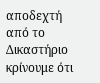αποδεχτή από το Δικαστήριο κρίνουμε ότι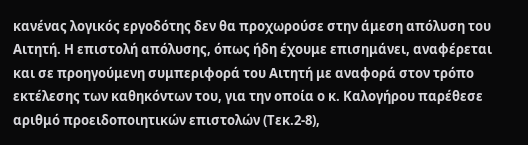κανένας λογικός εργοδότης δεν θα προχωρούσε στην άμεση απόλυση του Αιτητή. Η επιστολή απόλυσης, όπως ήδη έχουμε επισημάνει, αναφέρεται και σε προηγούμενη συμπεριφορά του Αιτητή με αναφορά στον τρόπο εκτέλεσης των καθηκόντων του, για την οποία ο κ. Καλογήρου παρέθεσε αριθμό προειδοποιητικών επιστολών (Τεκ.2-8),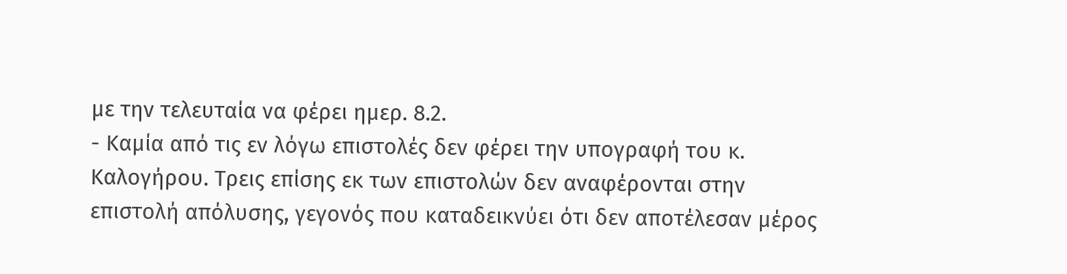με την τελευταία να φέρει ημερ. 8.2.
- Καμία από τις εν λόγω επιστολές δεν φέρει την υπογραφή του κ. Καλογήρου. Τρεις επίσης εκ των επιστολών δεν αναφέρονται στην επιστολή απόλυσης, γεγονός που καταδεικνύει ότι δεν αποτέλεσαν μέρος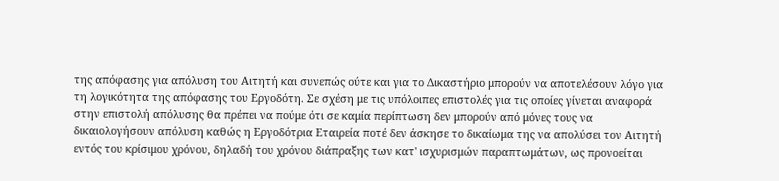της απόφασης για απόλυση του Αιτητή και συνεπώς ούτε και για το Δικαστήριο μπορούν να αποτελέσουν λόγο για τη λογικότητα της απόφασης του Εργοδότη. Σε σχέση με τις υπόλοιπες επιστολές για τις οποίες γίνεται αναφορά στην επιστολή απόλυσης θα πρέπει να πούμε ότι σε καμία περίπτωση δεν μπορούν από μόνες τους να δικαιολογήσουν απόλυση καθώς η Εργοδότρια Εταιρεία ποτέ δεν άσκησε το δικαίωμα της να απολύσει τον Αιτητή εντός του κρίσιμου χρόνου, δηλαδή του χρόνου διάπραξης των κατ' ισχυρισμών παραπτωμάτων, ως προνοείται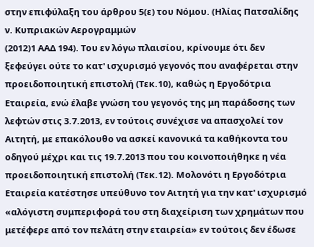στην επιφύλαξη του άρθρου 5(ε) του Νόμου. (Ηλίας Πατσαλίδης ν. Κυπριακών Αερογραμμών
(2012)1 ΑΑΔ 194). Του εν λόγω πλαισίου, κρίνουμε ότι δεν ξεφεύγει ούτε το κατ' ισχυρισμό γεγονός που αναφέρεται στην προειδοποιητική επιστολή (Τεκ.10), καθώς η Εργοδότρια Εταιρεία, ενώ έλαβε γνώση του γεγονός της μη παράδοσης των λεφτών στις 3.7.2013, εν τούτοις συνέχισε να απασχολεί τον Αιτητή, με επακόλουθο να ασκεί κανονικά τα καθήκοντα του οδηγού μέχρι και τις 19.7.2013 που του κοινοποιήθηκε η νέα προειδοποιητική επιστολή (Τεκ.12). Μολονότι η Εργοδότρια Εταιρεία κατέστησε υπεύθυνο τον Αιτητή για την κατ' ισχυρισμό «αλόγιστη συμπεριφορά του στη διαχείριση των χρημάτων που μετέφερε από τον πελάτη στην εταιρεία» εν τούτοις δεν έδωσε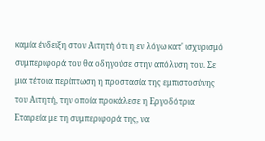καμία ένδειξη στον Αιτητή ότι η εν λόγω κατ' ισχυρισμό συμπεριφορά του θα οδηγούσε στην απόλυση του. Σε μια τέτοια περίπτωση η προστασία της εμπιστοσύνης του Αιτητή, την οποία προκάλεσε η Εργοδότρια Εταιρεία με τη συμπεριφορά της, να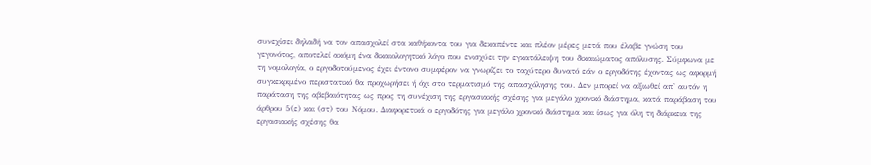συνεχίσει δηλαδή να τον απασχολεί στα καθήκοντα του για δεκαπέντε και πλέον μέρες μετά που έλαβε γνώση του γεγονότος, αποτελεί ακόμη ένα δικαιολογητικό λόγο που ενισχύει την εγκατάλειψη του δικαιώματος απόλυσης. Σύμφωνα με τη νομολογία, ο εργοδοτούμενος έχει έντονο συμφέρον να γνωρίζει το ταχύτερο δυνατό εάν ο εργοδότης έχοντας ως αφορμή συγκεκριμένο περιστατικό θα προχωρήσει ή όχι στο τερματισμό της απασχόλησης του. Δεν μπορεί να αξιωθεί απ' αυτόν η παράταση της αβεβαιότητας ως προς τη συνέχιση της εργασιακής σχέσης για μεγάλο χρονικό διάστημα, κατά παράβαση του άρθρου 5(ε) και (στ) του Νόμου. Διαφορετικά ο εργοδότης για μεγάλο χρονικό διάστημα και ίσως για όλη τη διάρκεια της εργασιακής σχέσης θα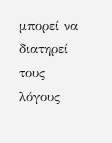μπορεί να διατηρεί τους λόγους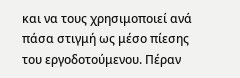και να τους χρησιμοποιεί ανά πάσα στιγμή ως μέσο πίεσης του εργοδοτούμενου. Πέραν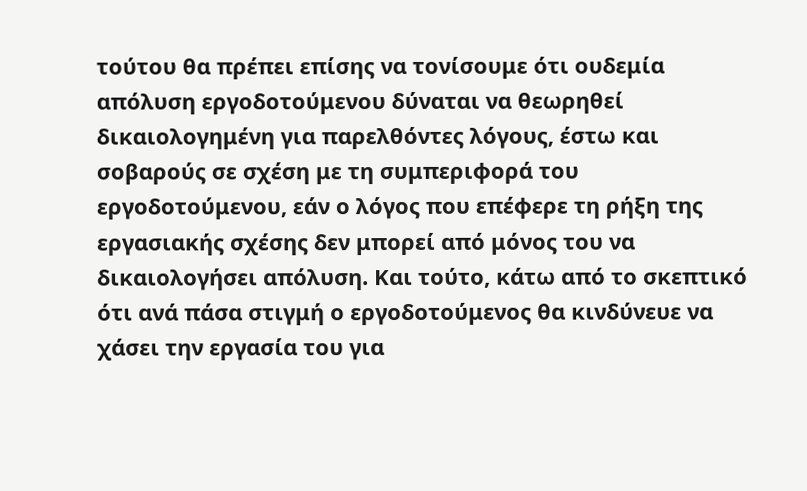τούτου θα πρέπει επίσης να τονίσουμε ότι ουδεμία απόλυση εργοδοτούμενου δύναται να θεωρηθεί δικαιολογημένη για παρελθόντες λόγους, έστω και σοβαρούς σε σχέση με τη συμπεριφορά του εργοδοτούμενου, εάν ο λόγος που επέφερε τη ρήξη της εργασιακής σχέσης δεν μπορεί από μόνος του να δικαιολογήσει απόλυση. Και τούτο, κάτω από το σκεπτικό ότι ανά πάσα στιγμή ο εργοδοτούμενος θα κινδύνευε να χάσει την εργασία του για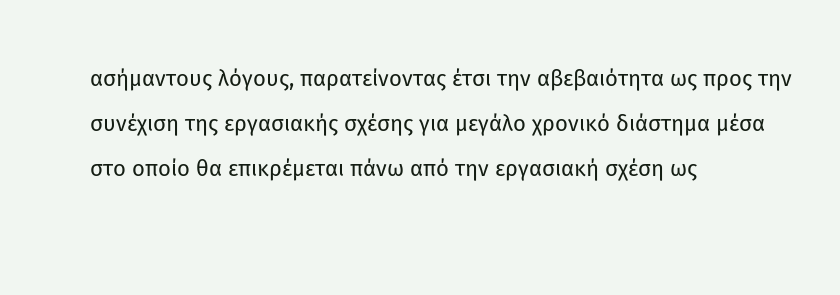ασήμαντους λόγους, παρατείνοντας έτσι την αβεβαιότητα ως προς την συνέχιση της εργασιακής σχέσης για μεγάλο χρονικό διάστημα μέσα στο οποίο θα επικρέμεται πάνω από την εργασιακή σχέση ως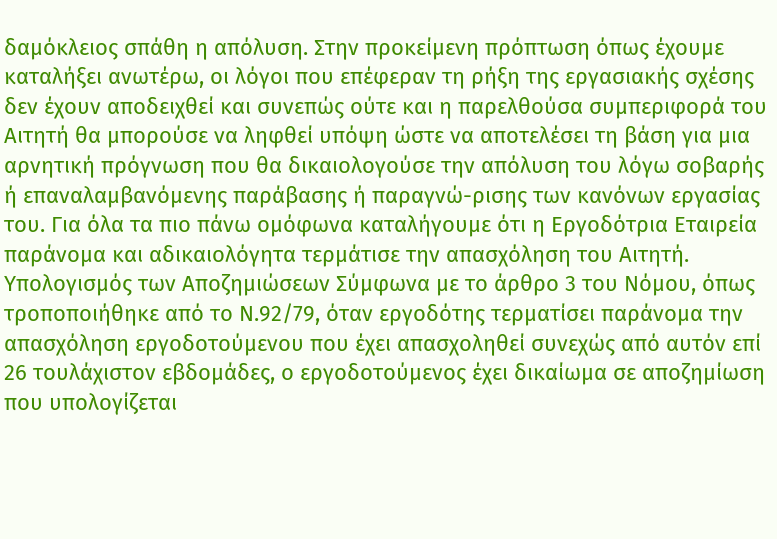δαμόκλειος σπάθη η απόλυση. Στην προκείμενη πρόπτωση όπως έχουμε καταλήξει ανωτέρω, οι λόγοι που επέφεραν τη ρήξη της εργασιακής σχέσης δεν έχουν αποδειχθεί και συνεπώς ούτε και η παρελθούσα συμπεριφορά του Αιτητή θα μπορούσε να ληφθεί υπόψη ώστε να αποτελέσει τη βάση για μια αρνητική πρόγνωση που θα δικαιολογούσε την απόλυση του λόγω σοβαρής ή επαναλαμβανόμενης παράβασης ή παραγνώ-ρισης των κανόνων εργασίας του. Για όλα τα πιο πάνω ομόφωνα καταλήγουμε ότι η Εργοδότρια Εταιρεία παράνομα και αδικαιολόγητα τερμάτισε την απασχόληση του Αιτητή. Υπολογισμός των Αποζημιώσεων Σύμφωνα με το άρθρο 3 του Νόμου, όπως τροποποιήθηκε από το Ν.92/79, όταν εργοδότης τερματίσει παράνομα την απασχόληση εργοδοτούμενου που έχει απασχοληθεί συνεχώς από αυτόν επί 26 τουλάχιστον εβδομάδες, ο εργοδοτούμενος έχει δικαίωμα σε αποζημίωση που υπολογίζεται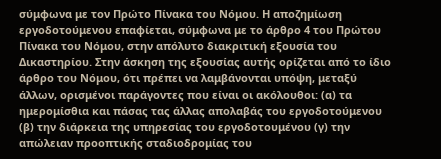σύμφωνα με τον Πρώτο Πίνακα του Νόμου. Η αποζημίωση εργοδοτούμενου επαφίεται, σύμφωνα με το άρθρο 4 του Πρώτου Πίνακα του Νόμου, στην απόλυτο διακριτική εξουσία του Δικαστηρίου. Στην άσκηση της εξουσίας αυτής ορίζεται από το ίδιο άρθρο του Νόμου, ότι πρέπει να λαμβάνονται υπόψη, μεταξύ άλλων, ορισμένοι παράγοντες που είναι οι ακόλουθοι: (α) τα ημερομίσθια και πάσας τας άλλας απολαβάς του εργοδοτούμενου (β) την διάρκεια της υπηρεσίας του εργοδοτουμένου (γ) την απώλειαν προοπτικής σταδιοδρομίας του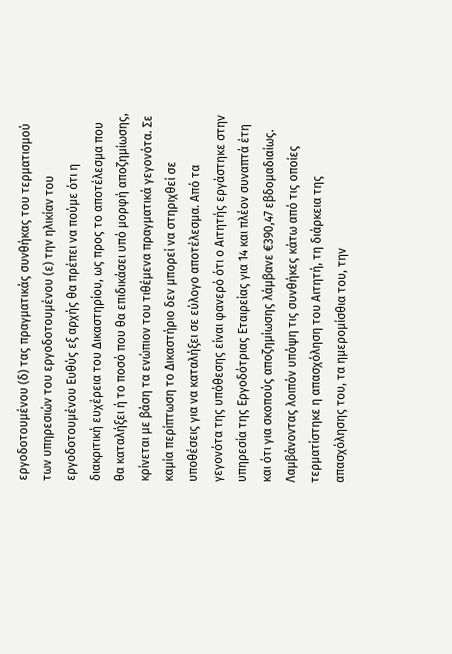εργοδοτουμένου (δ) τας πραγματικάς συνθήκας του τερματισμού των υπηρεσιών του εργοδοτουμένου (ε) την ηλικίαν του εργοδοτουμένου Ευθύς εξ αρχής θα πρέπει να πούμε ότι η διακριτική ευχέρεια του Δικαστηρίου, ως προς το αποτέλεσμα που θα καταλήξει ή το ποσό που θα επιδικάσει υπό μορφή αποζημίωσης, κρίνεται με βάση τα ενώπιον του τιθέμενα πραγματικά γεγονότα. Σε καμία περίπτωση το Δικαστήριο δεν μπορεί να στηριχθεί σε υποθέσεις για να καταλήξει σε εύλογο αποτέλεσμα. Από τα γεγονότα της υπόθεσης είναι φανερό ότι ο Αιτητής εργάστηκε στην υπηρεσία της Εργοδότριας Εταιρείας για 14 και πλέον συναπτά έτη και ότι για σκοπούς αποζημίωσης λάμβανε €390,47 εβδομαδιαίως. Λαμβάνοντας λοιπόν υπόψη τις συνθήκες κάτω από τις οποίες τερματίστηκε η απασχόληση του Αιτητή, τη διάρκεια της απασχόλησης του, τα ημερομίσθια του, την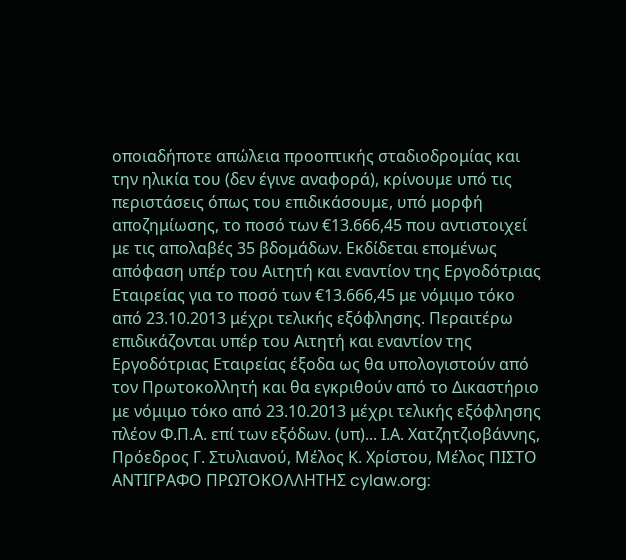οποιαδήποτε απώλεια προοπτικής σταδιοδρομίας και την ηλικία του (δεν έγινε αναφορά), κρίνουμε υπό τις περιστάσεις όπως του επιδικάσουμε, υπό μορφή αποζημίωσης, το ποσό των €13.666,45 που αντιστοιχεί με τις απολαβές 35 βδομάδων. Εκδίδεται επομένως απόφαση υπέρ του Αιτητή και εναντίον της Εργοδότριας Εταιρείας για το ποσό των €13.666,45 με νόμιμο τόκο από 23.10.2013 μέχρι τελικής εξόφλησης. Περαιτέρω επιδικάζονται υπέρ του Αιτητή και εναντίον της Εργοδότριας Εταιρείας έξοδα ως θα υπολογιστούν από τον Πρωτοκολλητή και θα εγκριθούν από το Δικαστήριο με νόμιμο τόκο από 23.10.2013 μέχρι τελικής εξόφλησης πλέον Φ.Π.Α. επί των εξόδων. (υπ)... Ι.Α. Χατζητζιοβάννης, Πρόεδρος Γ. Στυλιανού, Μέλος Κ. Χρίστου, Μέλος ΠΙΣΤΟ ΑΝΤΙΓΡΑΦΟ ΠΡΩΤΟΚΟΛΛΗΤΗΣ cylaw.org: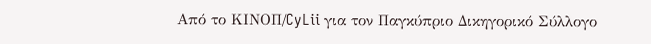Από το ΚΙΝOΠ/CyLii για τον Παγκύπριο Δικηγορικό Σύλλογο